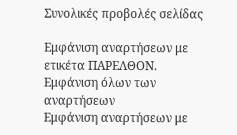Συνολικές προβολές σελίδας

Εμφάνιση αναρτήσεων με ετικέτα ΠΑΡΕΛΘΟΝ. Εμφάνιση όλων των αναρτήσεων
Εμφάνιση αναρτήσεων με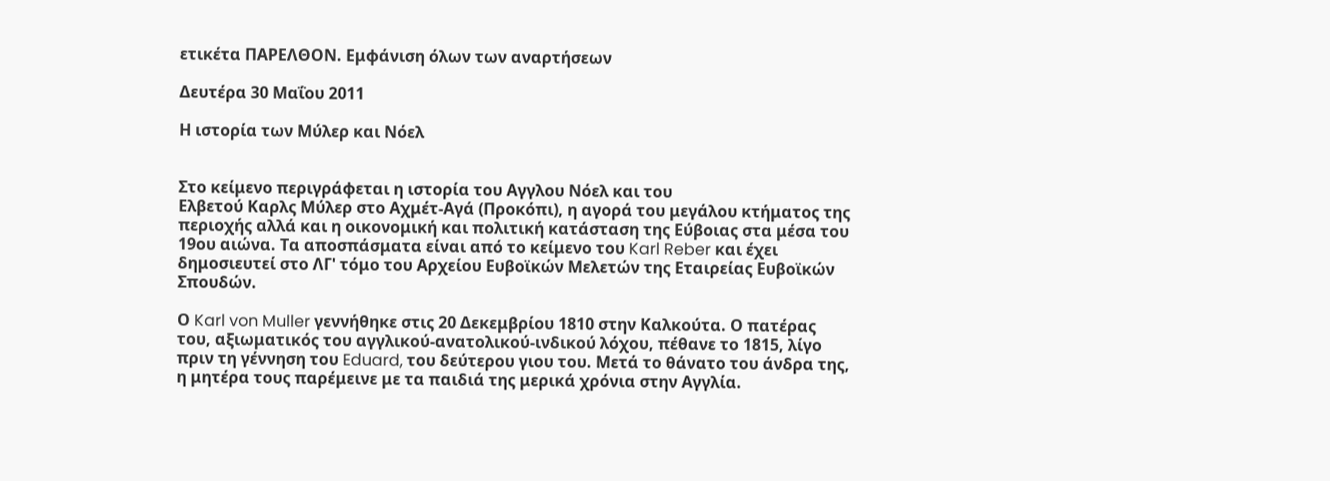ετικέτα ΠΑΡΕΛΘΟΝ. Εμφάνιση όλων των αναρτήσεων

Δευτέρα 30 Μαΐου 2011

Η ιστορία των Μύλερ και Νόελ


Στο κείμενο περιγράφεται η ιστορία του Αγγλου Νόελ και του
Ελβετού Καρλς Μύλερ στο Αχμέτ-Αγά (Προκόπι), η αγορά του μεγάλου κτήματος της
περιοχής αλλά και η οικονομική και πολιτική κατάσταση της Εύβοιας στα μέσα του
19ου αιώνα. Τα αποσπάσματα είναι από το κείμενο του Karl Reber και έχει
δημοσιευτεί στο ΛΓ' τόμο του Αρχείου Ευβοϊκών Μελετών της Εταιρείας Ευβοϊκών
Σπουδών.

Ο Karl von Muller γεννήθηκε στις 20 Δεκεμβρίου 1810 στην Καλκούτα. Ο πατέρας
του, αξιωματικός του αγγλικού-ανατολικού-ινδικού λόχου, πέθανε το 1815, λίγο
πριν τη γέννηση του Eduard, του δεύτερου γιου του. Μετά το θάνατο του άνδρα της,
η μητέρα τους παρέμεινε με τα παιδιά της μερικά χρόνια στην Αγγλία.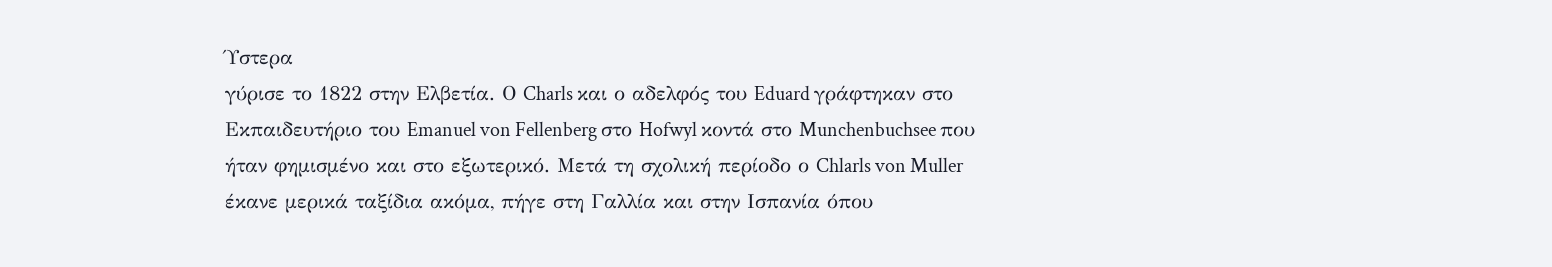Ύστερα
γύρισε το 1822 στην Ελβετία. Ο Charls και ο αδελφός του Eduard γράφτηκαν στο
Εκπαιδευτήριο του Emanuel von Fellenberg στο Hofwyl κοντά στο Munchenbuchsee που
ήταν φημισμένο και στο εξωτερικό. Μετά τη σχολική περίοδο ο Chlarls von Muller
έκανε μερικά ταξίδια ακόμα, πήγε στη Γαλλία και στην Ισπανία όπου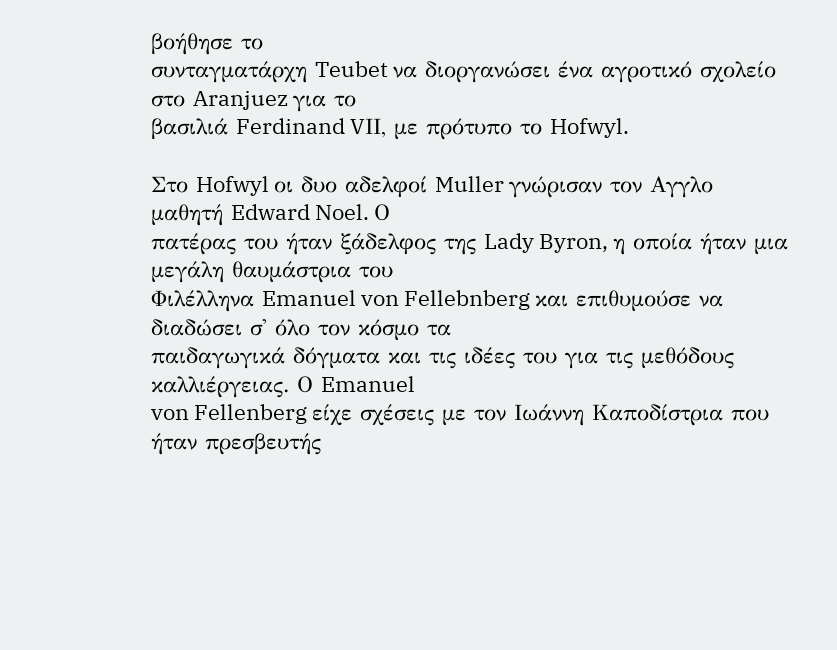βοήθησε το
συνταγματάρχη Teubet να διοργανώσει ένα αγροτικό σχολείο στο Aranjuez για το
βασιλιά Ferdinand VΙΙ, με πρότυπο το Hofwyl.

Στο Hofwyl οι δυο αδελφοί Muller γνώρισαν τον Αγγλο μαθητή Edward Noel. Ο
πατέρας του ήταν ξάδελφος της Lady Byron, η οποία ήταν μια μεγάλη θαυμάστρια του
Φιλέλληνα Emanuel von Fellebnberg και επιθυμούσε να διαδώσει σ' όλο τον κόσμο τα
παιδαγωγικά δόγματα και τις ιδέες του για τις μεθόδους καλλιέργειας. Ο Emanuel
von Fellenberg είχε σχέσεις με τον Ιωάννη Καποδίστρια που ήταν πρεσβευτής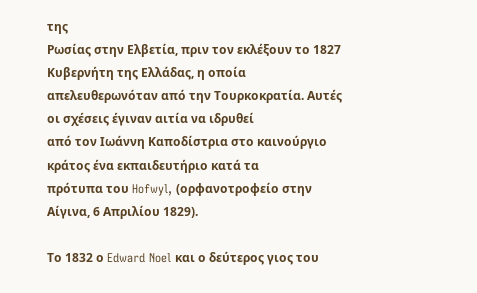της
Ρωσίας στην Ελβετία, πριν τον εκλέξουν το 1827 Κυβερνήτη της Ελλάδας, η οποία
απελευθερωνόταν από την Τουρκοκρατία. Αυτές οι σχέσεις έγιναν αιτία να ιδρυθεί
από τον Ιωάννη Καποδίστρια στο καινούργιο κράτος ένα εκπαιδευτήριο κατά τα
πρότυπα του Hofwyl, (ορφανοτροφείο στην Αίγινα, 6 Απριλίου 1829).

Το 1832 ο Edward Noel και ο δεύτερος γιος του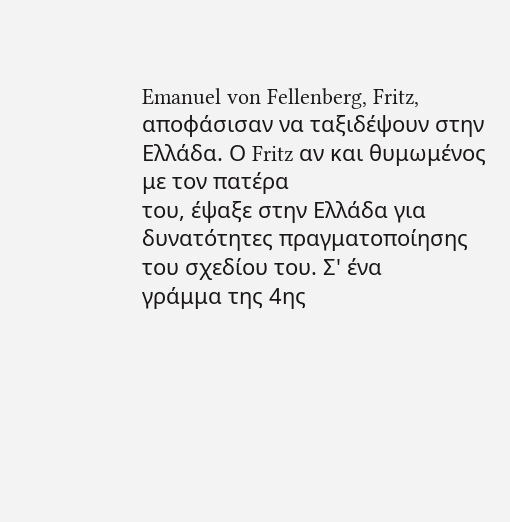Emanuel von Fellenberg, Fritz,
αποφάσισαν να ταξιδέψουν στην Ελλάδα. Ο Fritz αν και θυμωμένος με τον πατέρα
του, έψαξε στην Ελλάδα για δυνατότητες πραγματοποίησης του σχεδίου του. Σ' ένα
γράμμα της 4ης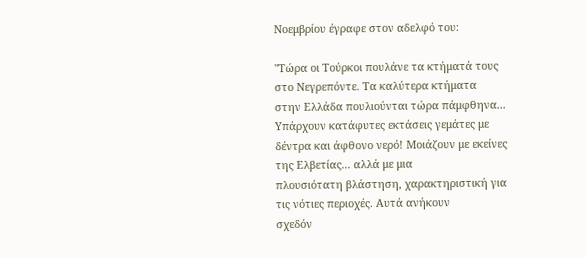Νοεμβρίου έγραφε στον αδελφό του:

"Τώρα οι Τούρκοι πουλάνε τα κτήματά τους στο Νεγρεπόντε. Τα καλύτερα κτήματα
στην Ελλάδα πουλιούνται τώρα πάμφθηνα... Υπάρχουν κατάφυτες εκτάσεις γεμάτες με
δέντρα και άφθονο νερό! Μοιάζουν με εκείνες της Ελβετίας... αλλά με μια
πλουσιότατη βλάστηση, χαρακτηριστική για τις νότιες περιοχές. Αυτά ανήκουν
σχεδόν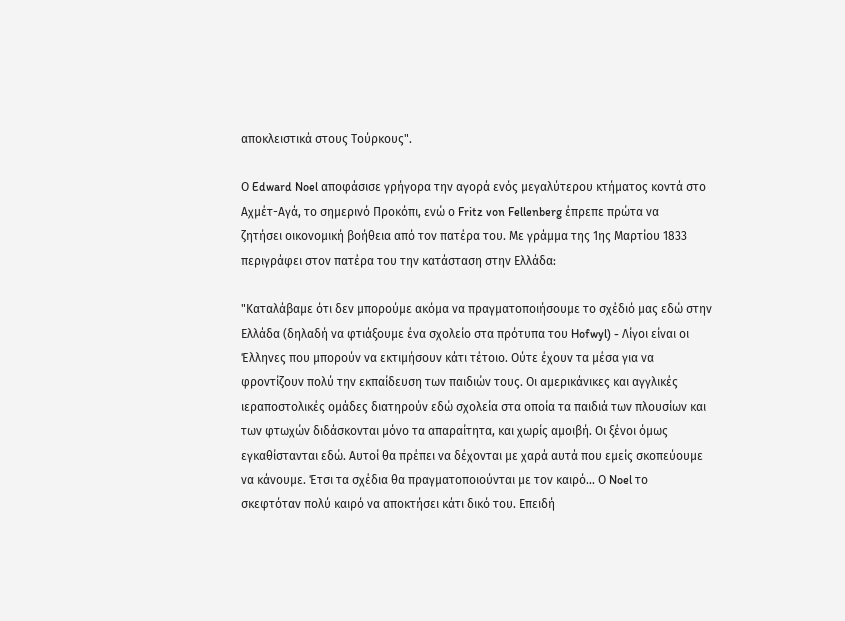αποκλειστικά στους Τούρκους".

Ο Edward Noel αποφάσισε γρήγορα την αγορά ενός μεγαλύτερου κτήματος κοντά στο
Αχμέτ-Αγά, το σημερινό Προκόπι, ενώ ο Fritz von Fellenberg έπρεπε πρώτα να
ζητήσει οικονομική βοήθεια από τον πατέρα του. Με γράμμα της 1ης Μαρτίου 1833
περιγράφει στον πατέρα του την κατάσταση στην Ελλάδα:

"Καταλάβαμε ότι δεν μπορούμε ακόμα να πραγματοποιήσουμε το σχέδιό μας εδώ στην
Ελλάδα (δηλαδή να φτιάξουμε ένα σχολείο στα πρότυπα του Hofwyl) - Λίγοι είναι οι
Έλληνες που μπορούν να εκτιμήσουν κάτι τέτοιο. Ούτε έχουν τα μέσα για να
φροντίζουν πολύ την εκπαίδευση των παιδιών τους. Οι αμερικάνικες και αγγλικές
ιεραποστολικές ομάδες διατηρούν εδώ σχολεία στα οποία τα παιδιά των πλουσίων και
των φτωχών διδάσκονται μόνο τα απαραίτητα, και χωρίς αμοιβή. Οι ξένοι όμως
εγκαθίστανται εδώ. Αυτοί θα πρέπει να δέχονται με χαρά αυτά που εμείς σκοπεύουμε
να κάνουμε. Έτσι τα σχέδια θα πραγματοποιούνται με τον καιρό... Ο Noel το
σκεφτόταν πολύ καιρό να αποκτήσει κάτι δικό του. Επειδή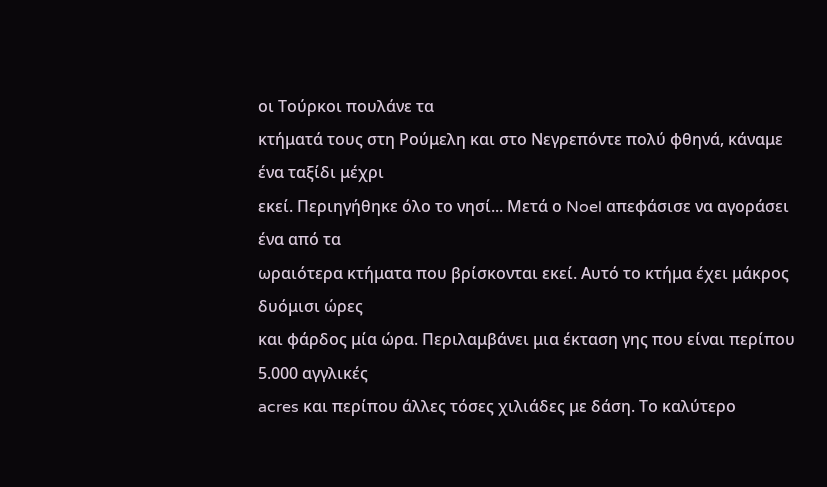οι Τούρκοι πουλάνε τα
κτήματά τους στη Ρούμελη και στο Νεγρεπόντε πολύ φθηνά, κάναμε ένα ταξίδι μέχρι
εκεί. Περιηγήθηκε όλο το νησί... Μετά ο Noel απεφάσισε να αγοράσει ένα από τα
ωραιότερα κτήματα που βρίσκονται εκεί. Αυτό το κτήμα έχει μάκρος δυόμισι ώρες
και φάρδος μία ώρα. Περιλαμβάνει μια έκταση γης που είναι περίπου 5.000 αγγλικές
acres και περίπου άλλες τόσες χιλιάδες με δάση. Το καλύτερο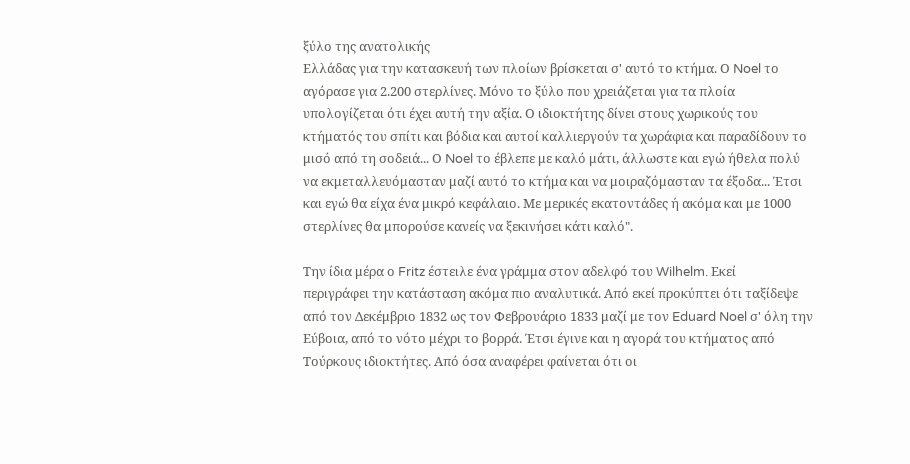ξύλο της ανατολικής
Ελλάδας για την κατασκευή των πλοίων βρίσκεται σ' αυτό το κτήμα. Ο Noel το
αγόρασε για 2.200 στερλίνες. Μόνο το ξύλο που χρειάζεται για τα πλοία
υπολογίζεται ότι έχει αυτή την αξία. Ο ιδιοκτήτης δίνει στους χωρικούς του
κτήματός του σπίτι και βόδια και αυτοί καλλιεργούν τα χωράφια και παραδίδουν το
μισό από τη σοδειά... Ο Noel το έβλεπε με καλό μάτι, άλλωστε και εγώ ήθελα πολύ
να εκμεταλλευόμασταν μαζί αυτό το κτήμα και να μοιραζόμασταν τα έξοδα... Έτσι
και εγώ θα είχα ένα μικρό κεφάλαιο. Με μερικές εκατοντάδες ή ακόμα και με 1000
στερλίνες θα μπορούσε κανείς να ξεκινήσει κάτι καλό".

Την ίδια μέρα ο Fritz έστειλε ένα γράμμα στον αδελφό του Wilhelm. Εκεί
περιγράφει την κατάσταση ακόμα πιο αναλυτικά. Από εκεί προκύπτει ότι ταξίδεψε
από τον Δεκέμβριο 1832 ως τον Φεβρουάριο 1833 μαζί με τον Eduard Noel σ' όλη την
Εύβοια, από το νότο μέχρι το βορρά. Έτσι έγινε και η αγορά του κτήματος από
Τούρκους ιδιοκτήτες. Από όσα αναφέρει φαίνεται ότι οι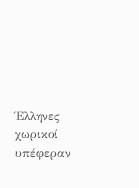Έλληνες χωρικοί υπέφεραν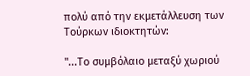πολύ από την εκμετάλλευση των Τούρκων ιδιοκτητών:

"...Το συμβόλαιο μεταξύ χωριού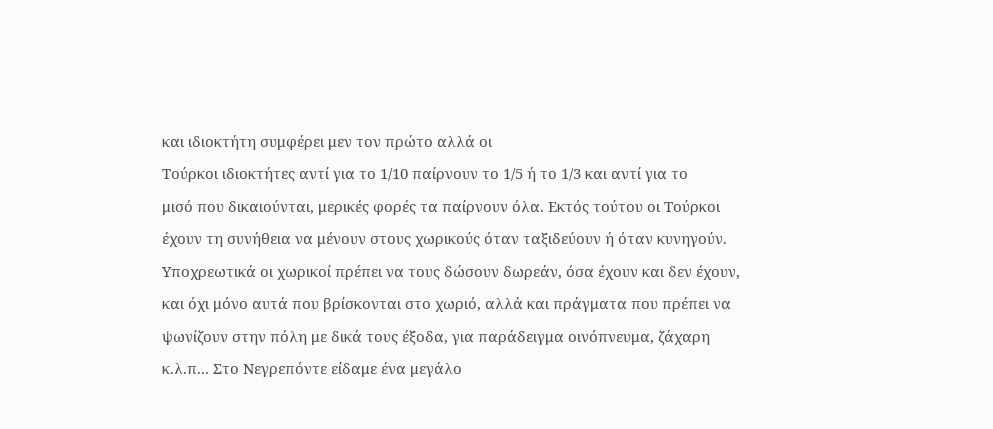και ιδιοκτήτη συμφέρει μεν τον πρώτο αλλά οι
Τούρκοι ιδιοκτήτες αντί για το 1/10 παίρνουν το 1/5 ή το 1/3 και αντί για το
μισό που δικαιούνται, μερικές φορές τα παίρνουν όλα. Εκτός τούτου οι Τούρκοι
έχουν τη συνήθεια να μένουν στους χωρικούς όταν ταξιδεύουν ή όταν κυνηγούν.
Υποχρεωτικά οι χωρικοί πρέπει να τους δώσουν δωρεάν, όσα έχουν και δεν έχουν,
και όχι μόνο αυτά που βρίσκονται στο χωριό, αλλά και πράγματα που πρέπει να
ψωνίζουν στην πόλη με δικά τους έξοδα, για παράδειγμα οινόπνευμα, ζάχαρη
κ.λ.π... Στο Νεγρεπόντε είδαμε ένα μεγάλο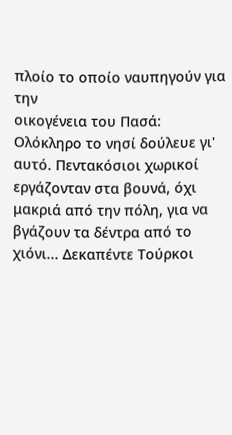πλοίο το οποίο ναυπηγούν για την
οικογένεια του Πασά: Ολόκληρο το νησί δούλευε γι' αυτό. Πεντακόσιοι χωρικοί
εργάζονταν στα βουνά, όχι μακριά από την πόλη, για να βγάζουν τα δέντρα από το
χιόνι... Δεκαπέντε Τούρκοι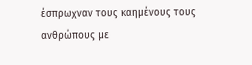έσπρωχναν τους καημένους τους ανθρώπους με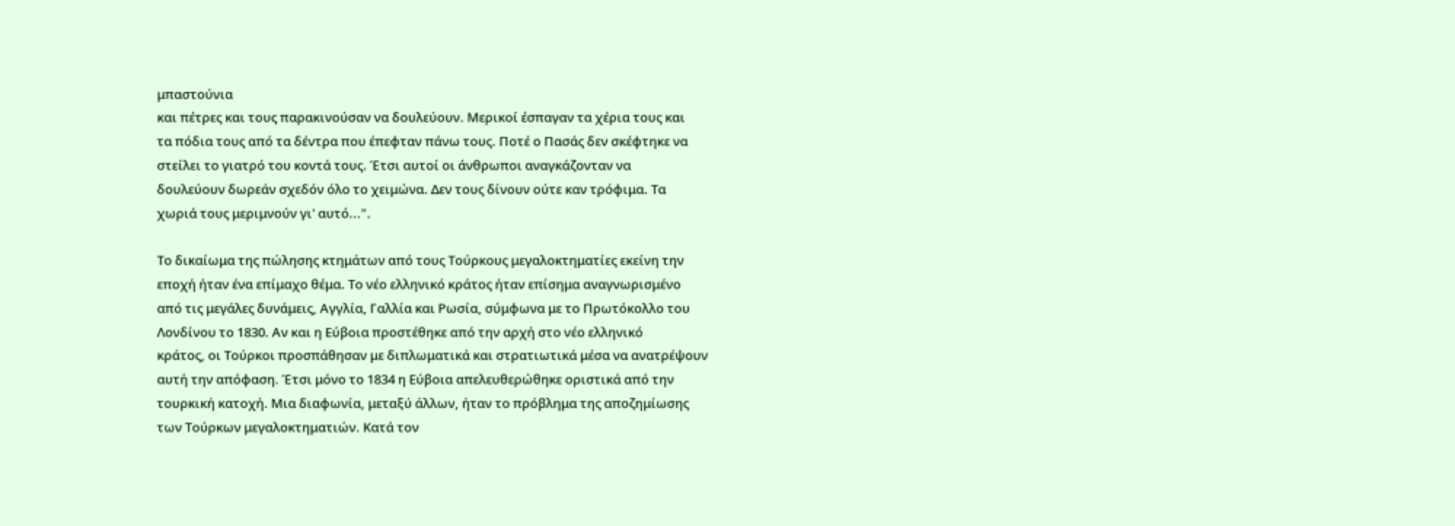μπαστούνια
και πέτρες και τους παρακινούσαν να δουλεύουν. Μερικοί έσπαγαν τα χέρια τους και
τα πόδια τους από τα δέντρα που έπεφταν πάνω τους. Ποτέ ο Πασάς δεν σκέφτηκε να
στείλει το γιατρό του κοντά τους. Έτσι αυτοί οι άνθρωποι αναγκάζονταν να
δουλεύουν δωρεάν σχεδόν όλο το χειμώνα. Δεν τους δίνουν ούτε καν τρόφιμα. Τα
χωριά τους μεριμνούν γι' αυτό...".

Το δικαίωμα της πώλησης κτημάτων από τους Τούρκους μεγαλοκτηματίες εκείνη την
εποχή ήταν ένα επίμαχο θέμα. Το νέο ελληνικό κράτος ήταν επίσημα αναγνωρισμένο
από τις μεγάλες δυνάμεις, Αγγλία, Γαλλία και Ρωσία, σύμφωνα με το Πρωτόκολλο του
Λονδίνου το 1830. Αν και η Εύβοια προστέθηκε από την αρχή στο νέο ελληνικό
κράτος, οι Τούρκοι προσπάθησαν με διπλωματικά και στρατιωτικά μέσα να ανατρέψουν
αυτή την απόφαση. Έτσι μόνο το 1834 η Εύβοια απελευθερώθηκε οριστικά από την
τουρκική κατοχή. Μια διαφωνία, μεταξύ άλλων, ήταν το πρόβλημα της αποζημίωσης
των Τούρκων μεγαλοκτηματιών. Κατά τον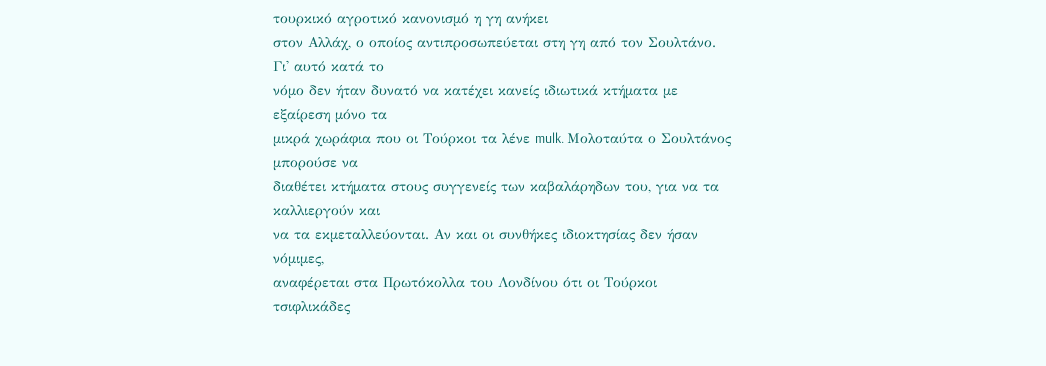τουρκικό αγροτικό κανονισμό η γη ανήκει
στον Αλλάχ, ο οποίος αντιπροσωπεύεται στη γη από τον Σουλτάνο. Γι' αυτό κατά το
νόμο δεν ήταν δυνατό να κατέχει κανείς ιδιωτικά κτήματα με εξαίρεση μόνο τα
μικρά χωράφια που οι Τούρκοι τα λένε mulk. Μολοταύτα ο Σουλτάνος μπορούσε να
διαθέτει κτήματα στους συγγενείς των καβαλάρηδων του, για να τα καλλιεργούν και
να τα εκμεταλλεύονται. Αν και οι συνθήκες ιδιοκτησίας δεν ήσαν νόμιμες,
αναφέρεται στα Πρωτόκολλα του Λονδίνου ότι οι Τούρκοι τσιφλικάδες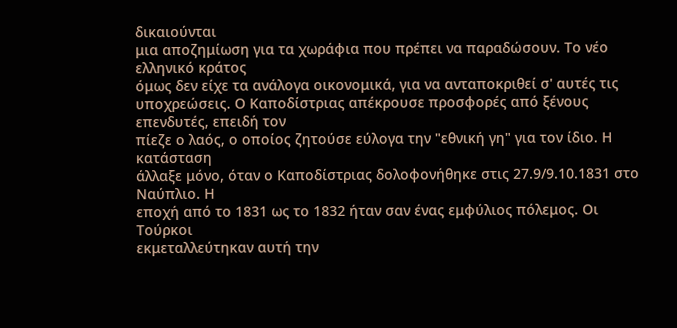δικαιούνται
μια αποζημίωση για τα χωράφια που πρέπει να παραδώσουν. Το νέο ελληνικό κράτος
όμως δεν είχε τα ανάλογα οικονομικά, για να ανταποκριθεί σ' αυτές τις
υποχρεώσεις. Ο Καποδίστριας απέκρουσε προσφορές από ξένους επενδυτές, επειδή τον
πίεζε ο λαός, ο οποίος ζητούσε εύλογα την "εθνική γη" για τον ίδιο. Η κατάσταση
άλλαξε μόνο, όταν ο Καποδίστριας δολοφονήθηκε στις 27.9/9.10.1831 στο Ναύπλιο. Η
εποχή από το 1831 ως το 1832 ήταν σαν ένας εμφύλιος πόλεμος. Οι Τούρκοι
εκμεταλλεύτηκαν αυτή την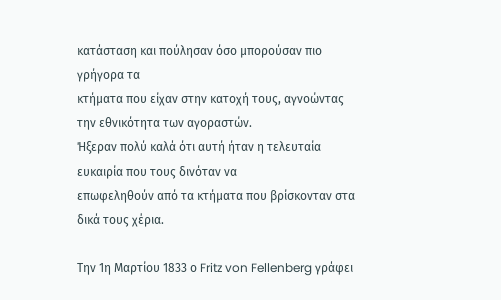κατάσταση και πούλησαν όσο μπορούσαν πιο γρήγορα τα
κτήματα που είχαν στην κατοχή τους, αγνοώντας την εθνικότητα των αγοραστών.
Ήξεραν πολύ καλά ότι αυτή ήταν η τελευταία ευκαιρία που τους δινόταν να
επωφεληθούν από τα κτήματα που βρίσκονταν στα δικά τους χέρια.

Την 1η Μαρτίου 1833 ο Fritz von Fellenberg γράφει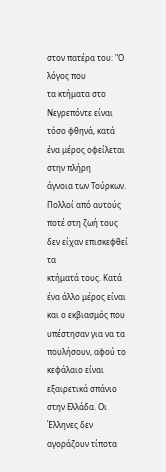στον πατέρα του: "Ο λόγος που
τα κτήματα στο Νεγρεπόντε είναι τόσο φθηνά, κατά ένα μέρος οφείλεται στην πλήρη
άγνοια των Τούρκων. Πολλοί από αυτούς ποτέ στη ζωή τους δεν είχαν επισκεφθεί τα
κτήματά τους. Κατά ένα άλλο μέρος είναι και ο εκβιασμός που υπέστησαν για να τα
πουλήσουν, αφού το κεφάλαιο είναι εξαιρετικά σπάνιο στην Ελλάδα. Οι Έλληνες δεν
αγοράζουν τίποτα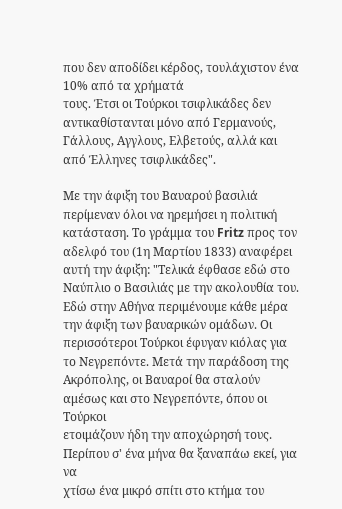που δεν αποδίδει κέρδος, τουλάχιστον ένα 10% από τα χρήματά
τους. Έτσι οι Τούρκοι τσιφλικάδες δεν αντικαθίστανται μόνο από Γερμανούς,
Γάλλους, Αγγλους, Ελβετούς, αλλά και από Έλληνες τσιφλικάδες".

Με την άφιξη του Βαυαρού βασιλιά περίμεναν όλοι να ηρεμήσει η πολιτική
κατάσταση. Το γράμμα του Fritz προς τον αδελφό του (1η Μαρτίου 1833) αναφέρει
αυτή την άφιξη: "Τελικά έφθασε εδώ στο Ναύπλιο ο Βασιλιάς με την ακολουθία του.
Εδώ στην Αθήνα περιμένουμε κάθε μέρα την άφιξη των βαυαρικών ομάδων. Οι
περισσότεροι Τούρκοι έφυγαν κιόλας για το Νεγρεπόντε. Μετά την παράδοση της
Ακρόπολης, οι Βαυαροί θα σταλούν αμέσως και στο Νεγρεπόντε, όπου οι Τούρκοι
ετοιμάζουν ήδη την αποχώρησή τους. Περίπου σ' ένα μήνα θα ξαναπάω εκεί, για να
χτίσω ένα μικρό σπίτι στο κτήμα του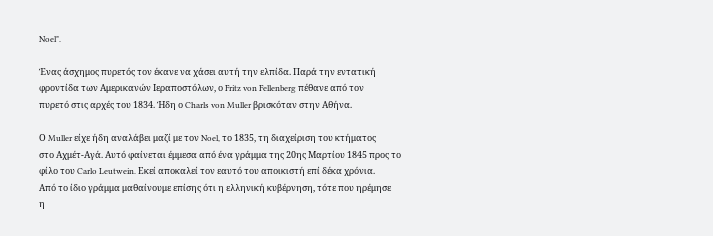Noel".

Ένας άσχημος πυρετός τον έκανε να χάσει αυτή την ελπίδα. Παρά την εντατική
φροντίδα των Αμερικανών Ιεραποστόλων, ο Fritz von Fellenberg πέθανε από τον
πυρετό στις αρχές του 1834. Ήδη ο Charls von Muller βρισκόταν στην Αθήνα.

Ο Muller είχε ήδη αναλάβει μαζί με τον Noel, το 1835, τη διαχείριση του κτήματος
στο Αχμέτ-Αγά. Αυτό φαίνεται έμμεσα από ένα γράμμα της 20ης Μαρτίου 1845 προς το
φίλο του Carlo Leutwein. Εκεί αποκαλεί τον εαυτό του αποικιστή επί δέκα χρόνια.
Από το ίδιο γράμμα μαθαίνουμε επίσης ότι η ελληνική κυβέρνηση, τότε που ηρέμησε
η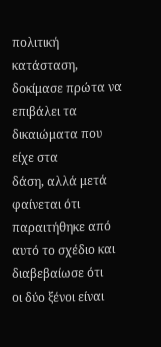πολιτική κατάσταση, δοκίμασε πρώτα να επιβάλει τα δικαιώματα που είχε στα
δάση, αλλά μετά φαίνεται ότι παραιτήθηκε από αυτό το σχέδιο και διαβεβαίωσε ότι
οι δύο ξένοι είναι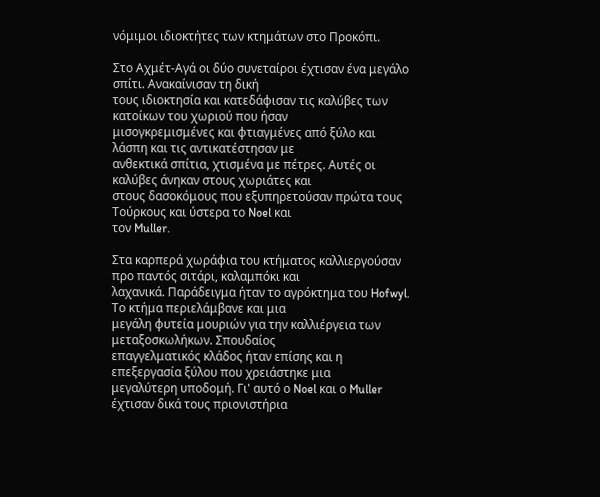νόμιμοι ιδιοκτήτες των κτημάτων στο Προκόπι.

Στο Αχμέτ-Αγά οι δύο συνεταίροι έχτισαν ένα μεγάλο σπίτι. Ανακαίνισαν τη δική
τους ιδιοκτησία και κατεδάφισαν τις καλύβες των κατοίκων του χωριού που ήσαν
μισογκρεμισμένες και φτιαγμένες από ξύλο και λάσπη και τις αντικατέστησαν με
ανθεκτικά σπίτια, χτισμένα με πέτρες. Αυτές οι καλύβες άνηκαν στους χωριάτες και
στους δασοκόμους που εξυπηρετούσαν πρώτα τους Τούρκους και ύστερα το Noel και
τον Muller.

Στα καρπερά χωράφια του κτήματος καλλιεργούσαν προ παντός σιτάρι, καλαμπόκι και
λαχανικά. Παράδειγμα ήταν το αγρόκτημα του Hofwyl. Το κτήμα περιελάμβανε και μια
μεγάλη φυτεία μουριών για την καλλιέργεια των μεταξοσκωλήκων. Σπουδαίος
επαγγελματικός κλάδος ήταν επίσης και η επεξεργασία ξύλου που χρειάστηκε μια
μεγαλύτερη υποδομή. Γι' αυτό ο Noel και ο Muller έχτισαν δικά τους πριονιστήρια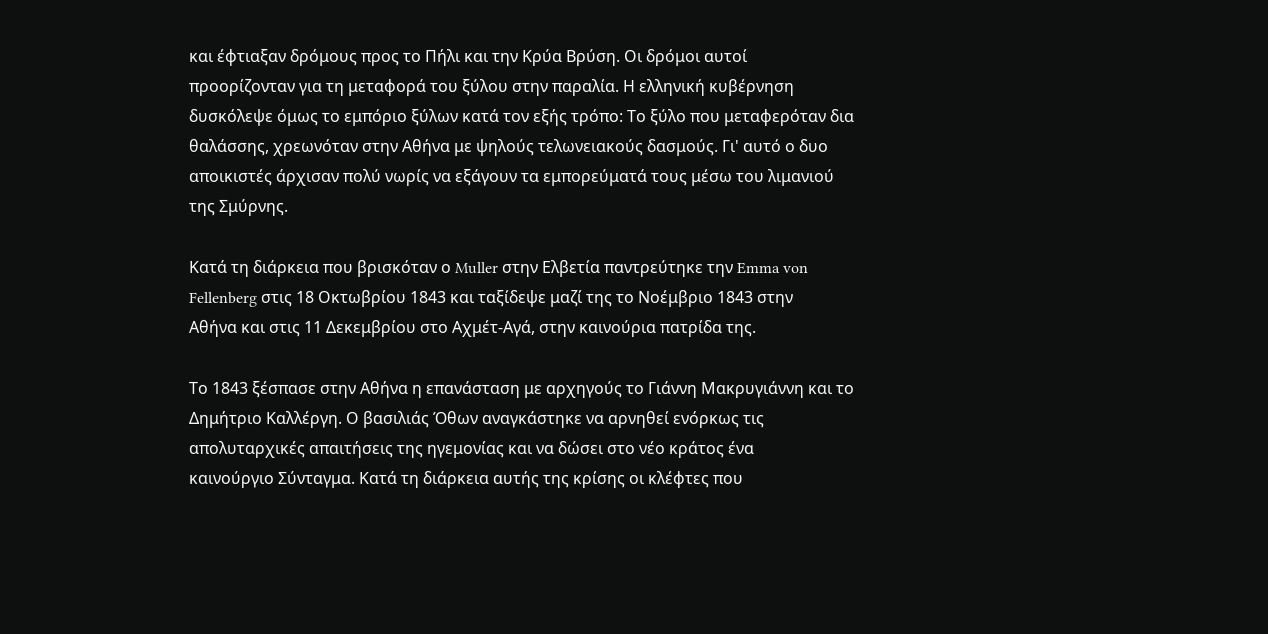και έφτιαξαν δρόμους προς το Πήλι και την Κρύα Βρύση. Οι δρόμοι αυτοί
προορίζονταν για τη μεταφορά του ξύλου στην παραλία. Η ελληνική κυβέρνηση
δυσκόλεψε όμως το εμπόριο ξύλων κατά τον εξής τρόπο: Το ξύλο που μεταφερόταν δια
θαλάσσης, χρεωνόταν στην Αθήνα με ψηλούς τελωνειακούς δασμούς. Γι' αυτό ο δυο
αποικιστές άρχισαν πολύ νωρίς να εξάγουν τα εμπορεύματά τους μέσω του λιμανιού
της Σμύρνης.

Κατά τη διάρκεια που βρισκόταν ο Muller στην Ελβετία παντρεύτηκε την Emma von
Fellenberg στις 18 Οκτωβρίου 1843 και ταξίδεψε μαζί της το Νοέμβριο 1843 στην
Αθήνα και στις 11 Δεκεμβρίου στο Αχμέτ-Αγά, στην καινούρια πατρίδα της.

Το 1843 ξέσπασε στην Αθήνα η επανάσταση με αρχηγούς το Γιάννη Μακρυγιάννη και το
Δημήτριο Καλλέργη. Ο βασιλιάς Όθων αναγκάστηκε να αρνηθεί ενόρκως τις
απολυταρχικές απαιτήσεις της ηγεμονίας και να δώσει στο νέο κράτος ένα
καινούργιο Σύνταγμα. Κατά τη διάρκεια αυτής της κρίσης οι κλέφτες που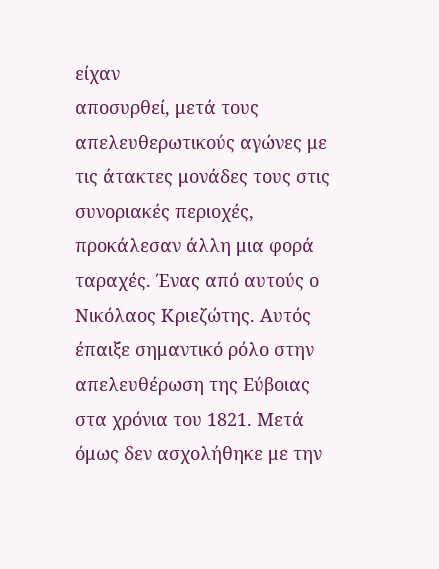είχαν
αποσυρθεί, μετά τους απελευθερωτικούς αγώνες με τις άτακτες μονάδες τους στις
συνοριακές περιοχές, προκάλεσαν άλλη μια φορά ταραχές. Ένας από αυτούς ο
Νικόλαος Κριεζώτης. Αυτός έπαιξε σημαντικό ρόλο στην απελευθέρωση της Εύβοιας
στα χρόνια του 1821. Μετά όμως δεν ασχολήθηκε με την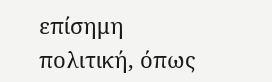επίσημη πολιτική, όπως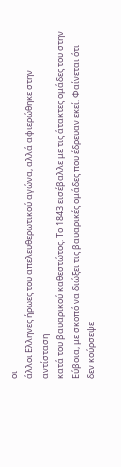οι
άλλοι Ελληνες ήρωες του απελευθερωτικού αγώνα, αλλά αφιερώθηκε στην αντίσταση
κατά του βαυαρικού καθεστώτος. Το 1843 εισέβαλλε με τις άτακτες ομάδες του στην
Εύβοια, με σκοπό να διώξει τις βαυαρικές ομάδες που έδρευαν εκεί. Φαίνεται ότι
δεν κούρσεψε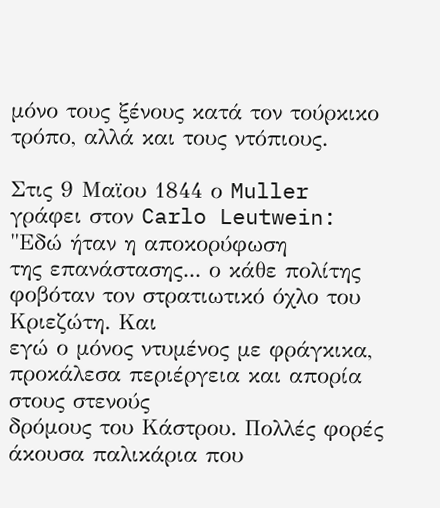μόνο τους ξένους κατά τον τούρκικο τρόπο, αλλά και τους ντόπιους.

Στις 9 Μαϊου 1844 ο Muller γράφει στον Carlo Leutwein: "Εδώ ήταν η αποκορύφωση
της επανάστασης... ο κάθε πολίτης φοβόταν τον στρατιωτικό όχλο του Κριεζώτη. Και
εγώ ο μόνος ντυμένος με φράγκικα, προκάλεσα περιέργεια και απορία στους στενούς
δρόμους του Κάστρου. Πολλές φορές άκουσα παλικάρια που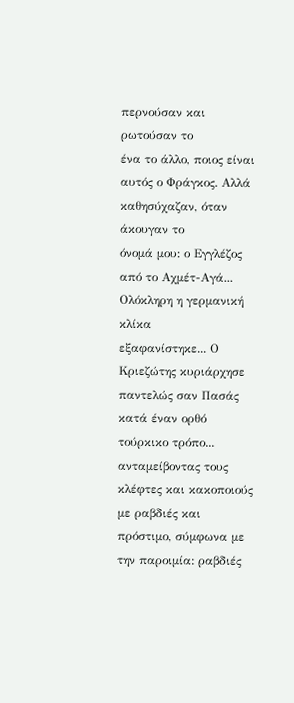περνούσαν και ρωτούσαν το
ένα το άλλο, ποιος είναι αυτός ο Φράγκος. Αλλά καθησύχαζαν, όταν άκουγαν το
όνομά μου: ο Εγγλέζος από το Αχμέτ-Αγά... Ολόκληρη η γερμανική κλίκα
εξαφανίστηκε... Ο Κριεζώτης κυριάρχησε παντελώς σαν Πασάς κατά έναν ορθό
τούρκικο τρόπο... ανταμείβοντας τους κλέφτες και κακοποιούς με ραβδιές και
πρόστιμο, σύμφωνα με την παροιμία: ραβδιές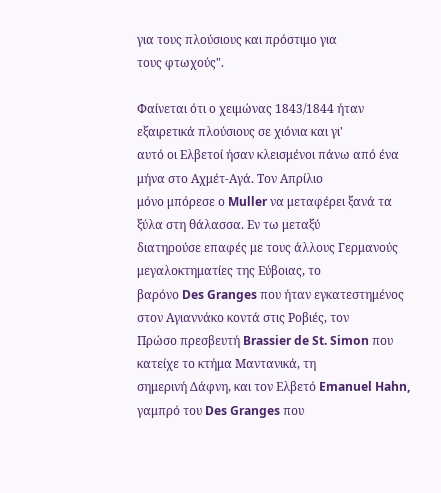για τους πλούσιους και πρόστιμο για
τους φτωχούς".

Φαίνεται ότι ο χειμώνας 1843/1844 ήταν εξαιρετικά πλούσιους σε χιόνια και γι'
αυτό οι Ελβετοί ήσαν κλεισμένοι πάνω από ένα μήνα στο Αχμέτ-Αγά. Τον Απρίλιο
μόνο μπόρεσε ο Muller να μεταφέρει ξανά τα ξύλα στη θάλασσα. Εν τω μεταξύ
διατηρούσε επαφές με τους άλλους Γερμανούς μεγαλοκτηματίες της Εύβοιας, το
βαρόνο Des Granges που ήταν εγκατεστημένος στον Αγιαννάκο κοντά στις Ροβιές, τον
Πρώσο πρεσβευτή Brassier de St. Simon που κατείχε το κτήμα Μαντανικά, τη
σημερινή Δάφνη, και τον Ελβετό Emanuel Hahn, γαμπρό του Des Granges που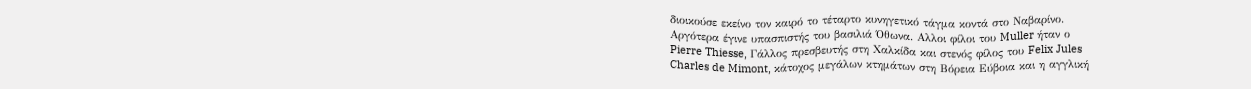διοικούσε εκείνο τον καιρό το τέταρτο κυνηγετικό τάγμα κοντά στο Ναβαρίνο.
Αργότερα έγινε υπασπιστής του βασιλιά Όθωνα. Αλλοι φίλοι του Muller ήταν ο
Pierre Thiesse, Γάλλος πρεσβευτής στη Χαλκίδα και στενός φίλος του Felix Jules
Charles de Mimont, κάτοχος μεγάλων κτημάτων στη Βόρεια Εύβοια και η αγγλική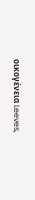οικογένεια Leeves,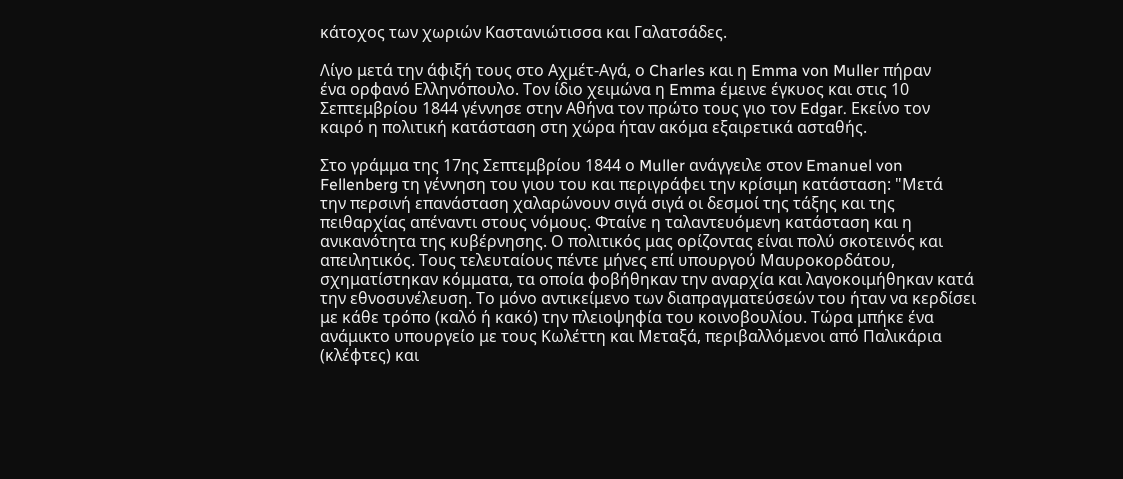κάτοχος των χωριών Καστανιώτισσα και Γαλατσάδες.

Λίγο μετά την άφιξή τους στο Αχμέτ-Αγά, ο Charles και η Emma von Muller πήραν
ένα ορφανό Ελληνόπουλο. Τον ίδιο χειμώνα η Emma έμεινε έγκυος και στις 10
Σεπτεμβρίου 1844 γέννησε στην Αθήνα τον πρώτο τους γιο τον Edgar. Εκείνο τον
καιρό η πολιτική κατάσταση στη χώρα ήταν ακόμα εξαιρετικά ασταθής.

Στο γράμμα της 17ης Σεπτεμβρίου 1844 ο Muller ανάγγειλε στον Emanuel von
Fellenberg τη γέννηση του γιου του και περιγράφει την κρίσιμη κατάσταση: "Μετά
την περσινή επανάσταση χαλαρώνουν σιγά σιγά οι δεσμοί της τάξης και της
πειθαρχίας απέναντι στους νόμους. Φταίνε η ταλαντευόμενη κατάσταση και η
ανικανότητα της κυβέρνησης. Ο πολιτικός μας ορίζοντας είναι πολύ σκοτεινός και
απειλητικός. Τους τελευταίους πέντε μήνες επί υπουργού Μαυροκορδάτου,
σχηματίστηκαν κόμματα, τα οποία φοβήθηκαν την αναρχία και λαγοκοιμήθηκαν κατά
την εθνοσυνέλευση. Το μόνο αντικείμενο των διαπραγματεύσεών του ήταν να κερδίσει
με κάθε τρόπο (καλό ή κακό) την πλειοψηφία του κοινοβουλίου. Τώρα μπήκε ένα
ανάμικτο υπουργείο με τους Κωλέττη και Μεταξά, περιβαλλόμενοι από Παλικάρια
(κλέφτες) και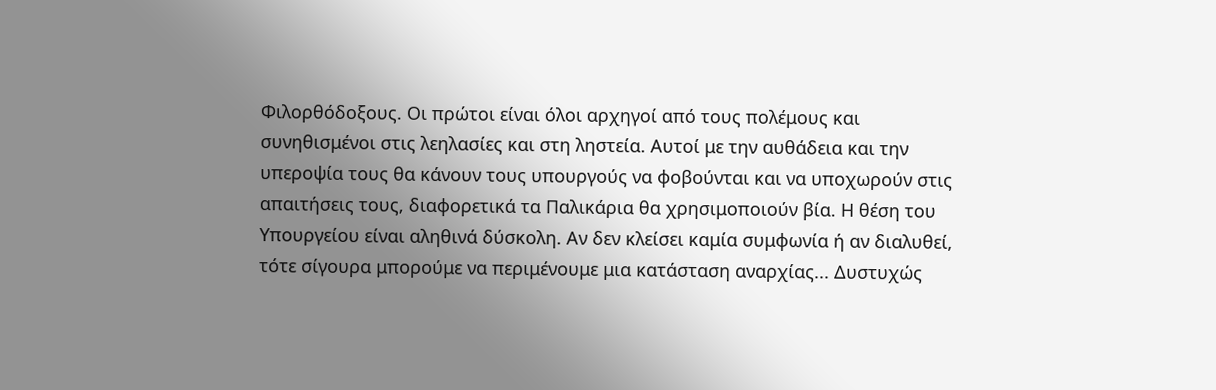Φιλορθόδοξους. Οι πρώτοι είναι όλοι αρχηγοί από τους πολέμους και
συνηθισμένοι στις λεηλασίες και στη ληστεία. Αυτοί με την αυθάδεια και την
υπεροψία τους θα κάνουν τους υπουργούς να φοβούνται και να υποχωρούν στις
απαιτήσεις τους, διαφορετικά τα Παλικάρια θα χρησιμοποιούν βία. Η θέση του
Υπουργείου είναι αληθινά δύσκολη. Αν δεν κλείσει καμία συμφωνία ή αν διαλυθεί,
τότε σίγουρα μπορούμε να περιμένουμε μια κατάσταση αναρχίας... Δυστυχώς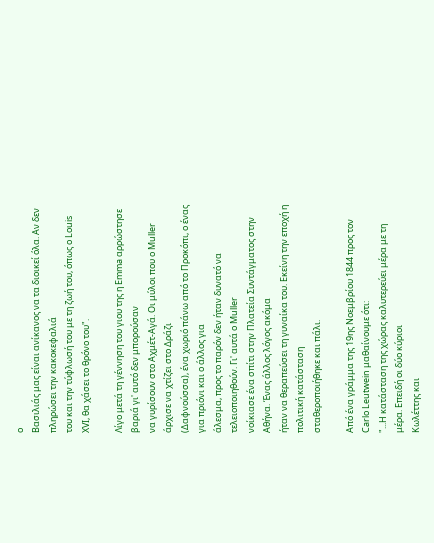ο
Βασιλιάς μας είναι ανίκανος να τα διοικεί όλα. Αν δεν πληρώσει την κακοκεφαλιά
του και την τύφλωσή του με τη ζωή του, όπως ο Louis XVI, θα χάσει το θρόνο του".

Λίγο μετά τη γέννηση του γιου της η Emma αρρώστησε βαριά γι' αυτό δεν μπορούσαν
να γυρίσουν στο Αχμέτ-Αγά. Οι μύλοι που ο Muller άρχισε να χτίζει στο Δράζι
(Δαφνούσσα), ένα χωριό πάνω από το Προκόπι, ο ένας για πριόνι και ο άλλος για
άλεσμα, προς το παρόν δεν ήταν δυνατό να τελειοποιηθούν. Γι' αυτά ο Muller
νοίκιασε ένα σπίτι στην Πλατεία Συντάγματος στην Αθήνα. Ένας άλλος λόγος ακόμα
ήταν να θεραπεύσει τη γυναίκα του. Εκείνη την εποχή η πολιτική κατάσταση
σταθεροποιήθηκε και πάλι.

Από ένα γράμμα της 19ης Νοεμβρίου 1844 προς τον Carlo Leutwein μαθαίνουμε ότι:
"...Η κατάσταση της χώρας καλυτερεύει μέρα με τη μέρα. Επειδή οι δύο κύριοι
Κωλέττης και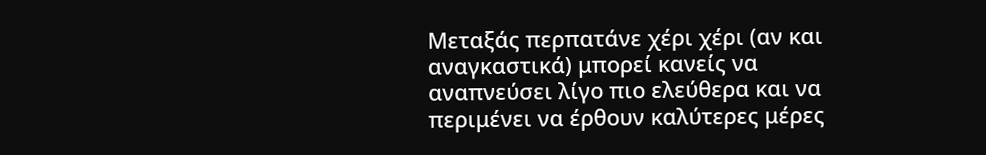Μεταξάς περπατάνε χέρι χέρι (αν και αναγκαστικά) μπορεί κανείς να
αναπνεύσει λίγο πιο ελεύθερα και να περιμένει να έρθουν καλύτερες μέρες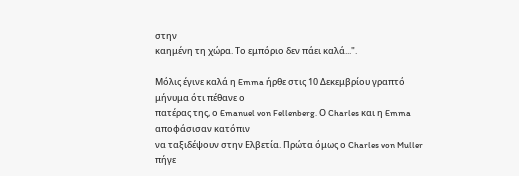στην
καημένη τη χώρα. Το εμπόριο δεν πάει καλά...".

Μόλις έγινε καλά η Emma ήρθε στις 10 Δεκεμβρίου γραπτό μήνυμα ότι πέθανε ο
πατέρας της, ο Emanuel von Fellenberg. Ο Charles και η Emma αποφάσισαν κατόπιν
να ταξιδέψουν στην Ελβετία. Πρώτα όμως ο Charles von Muller πήγε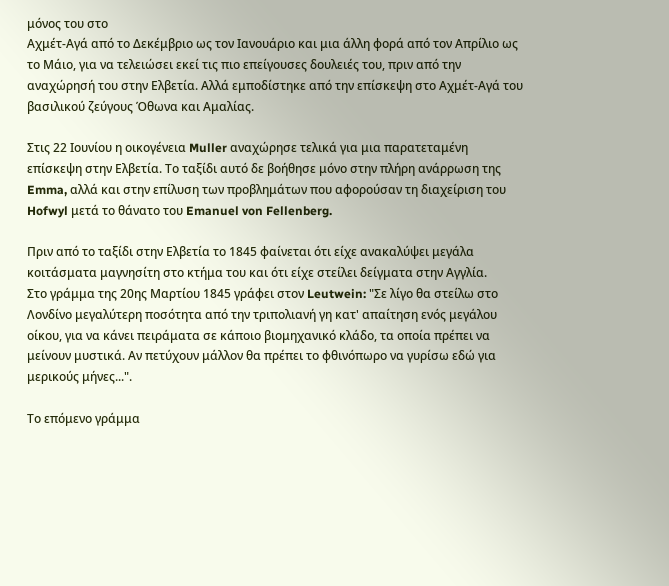μόνος του στο
Αχμέτ-Αγά από το Δεκέμβριο ως τον Ιανουάριο και μια άλλη φορά από τον Απρίλιο ως
το Μάιο, για να τελειώσει εκεί τις πιο επείγουσες δουλειές του, πριν από την
αναχώρησή του στην Ελβετία. Αλλά εμποδίστηκε από την επίσκεψη στο Αχμέτ-Αγά του
βασιλικού ζεύγους Όθωνα και Αμαλίας.

Στις 22 Ιουνίου η οικογένεια Muller αναχώρησε τελικά για μια παρατεταμένη
επίσκεψη στην Ελβετία. Το ταξίδι αυτό δε βοήθησε μόνο στην πλήρη ανάρρωση της
Emma, αλλά και στην επίλυση των προβλημάτων που αφορούσαν τη διαχείριση του
Hofwyl μετά το θάνατο του Emanuel von Fellenberg.

Πριν από το ταξίδι στην Ελβετία το 1845 φαίνεται ότι είχε ανακαλύψει μεγάλα
κοιτάσματα μαγνησίτη στο κτήμα του και ότι είχε στείλει δείγματα στην Αγγλία.
Στο γράμμα της 20ης Μαρτίου 1845 γράφει στον Leutwein: "Σε λίγο θα στείλω στο
Λονδίνο μεγαλύτερη ποσότητα από την τριπολιανή γη κατ' απαίτηση ενός μεγάλου
οίκου, για να κάνει πειράματα σε κάποιο βιομηχανικό κλάδο, τα οποία πρέπει να
μείνουν μυστικά. Αν πετύχουν μάλλον θα πρέπει το φθινόπωρο να γυρίσω εδώ για
μερικούς μήνες...".

Το επόμενο γράμμα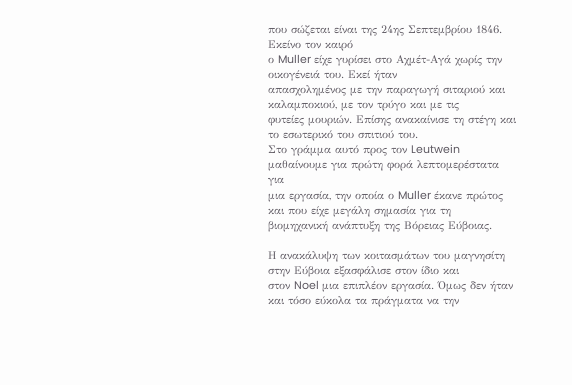που σώζεται είναι της 24ης Σεπτεμβρίου 1846. Εκείνο τον καιρό
ο Muller είχε γυρίσει στο Αχμέτ-Αγά χωρίς την οικογένειά του. Εκεί ήταν
απασχολημένος με την παραγωγή σιταριού και καλαμποκιού, με τον τρύγο και με τις
φυτείες μουριών. Επίσης ανακαίνισε τη στέγη και το εσωτερικό του σπιτιού του.
Στο γράμμα αυτό προς τον Leutwein μαθαίνουμε για πρώτη φορά λεπτομερέστατα για
μια εργασία, την οποία ο Muller έκανε πρώτος και που είχε μεγάλη σημασία για τη
βιομηχανική ανάπτυξη της Βόρειας Εύβοιας.

Η ανακάλυψη των κοιτασμάτων του μαγνησίτη στην Εύβοια εξασφάλισε στον ίδιο και
στον Noel μια επιπλέον εργασία. Όμως δεν ήταν και τόσο εύκολα τα πράγματα να την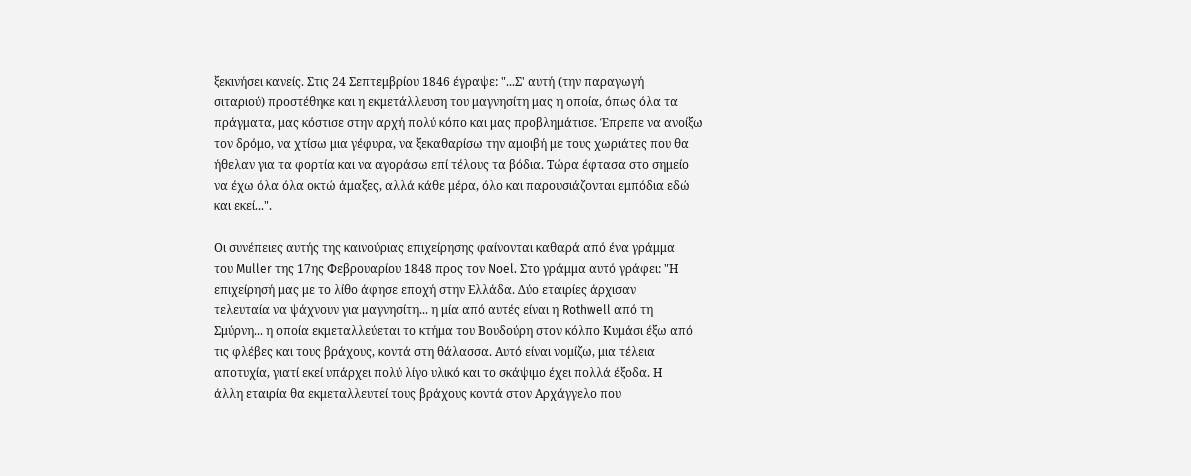ξεκινήσει κανείς. Στις 24 Σεπτεμβρίου 1846 έγραψε: "...Σ' αυτή (την παραγωγή
σιταριού) προστέθηκε και η εκμετάλλευση του μαγνησίτη μας η οποία, όπως όλα τα
πράγματα, μας κόστισε στην αρχή πολύ κόπο και μας προβλημάτισε. Έπρεπε να ανοίξω
τον δρόμο, να χτίσω μια γέφυρα, να ξεκαθαρίσω την αμοιβή με τους χωριάτες που θα
ήθελαν για τα φορτία και να αγοράσω επί τέλους τα βόδια. Τώρα έφτασα στο σημείο
να έχω όλα όλα οκτώ άμαξες, αλλά κάθε μέρα, όλο και παρουσιάζονται εμπόδια εδώ
και εκεί...".

Οι συνέπειες αυτής της καινούριας επιχείρησης φαίνονται καθαρά από ένα γράμμα
του Muller της 17ης Φεβρουαρίου 1848 προς τον Noel. Στο γράμμα αυτό γράφει: "Η
επιχείρησή μας με το λίθο άφησε εποχή στην Ελλάδα. Δύο εταιρίες άρχισαν
τελευταία να ψάχνουν για μαγνησίτη... η μία από αυτές είναι η Rothwell από τη
Σμύρνη... η οποία εκμεταλλεύεται το κτήμα του Βουδούρη στον κόλπο Κυμάσι έξω από
τις φλέβες και τους βράχους, κοντά στη θάλασσα. Αυτό είναι νομίζω, μια τέλεια
αποτυχία, γιατί εκεί υπάρχει πολύ λίγο υλικό και το σκάψιμο έχει πολλά έξοδα. Η
άλλη εταιρία θα εκμεταλλευτεί τους βράχους κοντά στον Αρχάγγελο που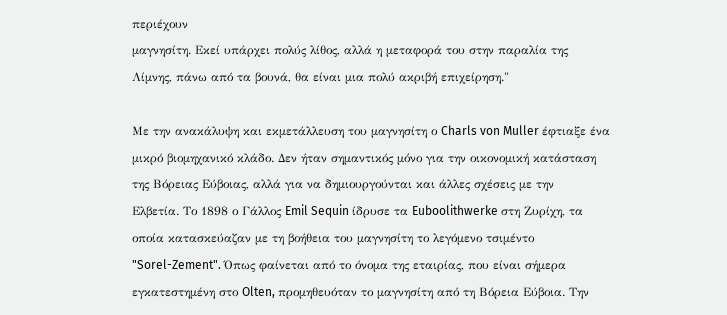περιέχουν
μαγνησίτη. Εκεί υπάρχει πολύς λίθος, αλλά η μεταφορά του στην παραλία της
Λίμνης, πάνω από τα βουνά, θα είναι μια πολύ ακριβή επιχείρηση."

Με την ανακάλυψη και εκμετάλλευση του μαγνησίτη ο Charls von Muller έφτιαξε ένα
μικρό βιομηχανικό κλάδο. Δεν ήταν σημαντικός μόνο για την οικονομική κατάσταση
της Βόρειας Εύβοιας, αλλά για να δημιουργούνται και άλλες σχέσεις με την
Ελβετία. Το 1898 ο Γάλλος Emil Sequin ίδρυσε τα Euboolithwerke στη Ζυρίχη, τα
οποία κατασκεύαζαν με τη βοήθεια του μαγνησίτη το λεγόμενο τσιμέντο
"Sorel-Zement". Όπως φαίνεται από το όνομα της εταιρίας, που είναι σήμερα
εγκατεστημένη στο Olten, προμηθευόταν το μαγνησίτη από τη Βόρεια Εύβοια. Την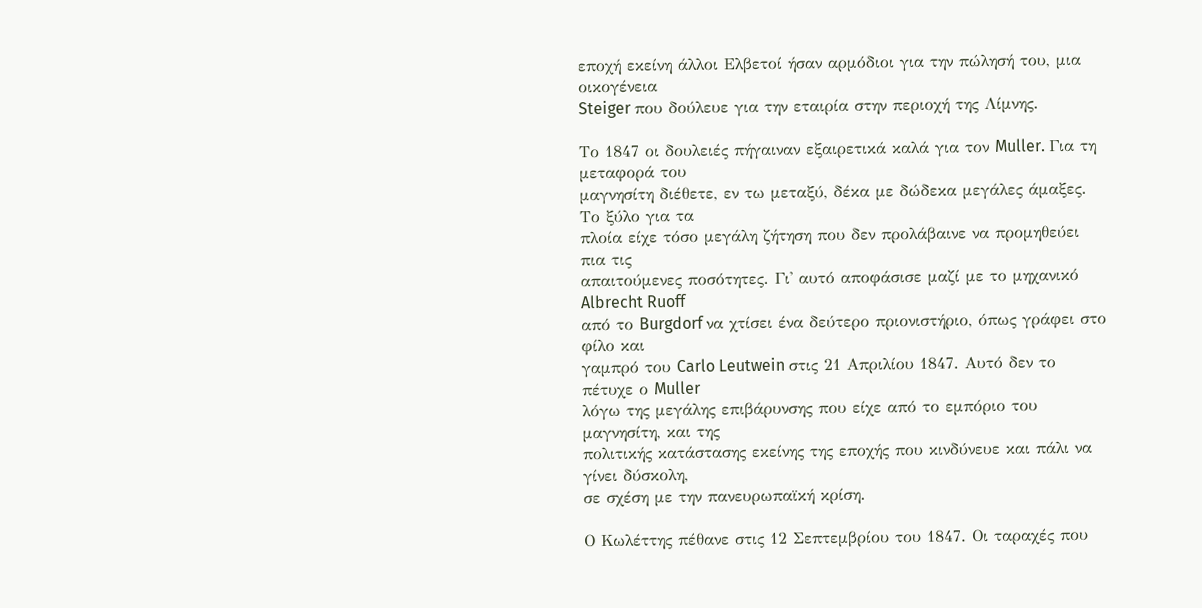εποχή εκείνη άλλοι Ελβετοί ήσαν αρμόδιοι για την πώλησή του, μια οικογένεια
Steiger που δούλευε για την εταιρία στην περιοχή της Λίμνης.

Το 1847 οι δουλειές πήγαιναν εξαιρετικά καλά για τον Muller. Για τη μεταφορά του
μαγνησίτη διέθετε, εν τω μεταξύ, δέκα με δώδεκα μεγάλες άμαξες. Το ξύλο για τα
πλοία είχε τόσο μεγάλη ζήτηση που δεν προλάβαινε να προμηθεύει πια τις
απαιτούμενες ποσότητες. Γι' αυτό αποφάσισε μαζί με το μηχανικό Albrecht Ruoff
από το Burgdorf να χτίσει ένα δεύτερο πριονιστήριο, όπως γράφει στο φίλο και
γαμπρό του Carlo Leutwein στις 21 Απριλίου 1847. Αυτό δεν το πέτυχε ο Muller
λόγω της μεγάλης επιβάρυνσης που είχε από το εμπόριο του μαγνησίτη, και της
πολιτικής κατάστασης εκείνης της εποχής που κινδύνευε και πάλι να γίνει δύσκολη,
σε σχέση με την πανευρωπαϊκή κρίση.

Ο Κωλέττης πέθανε στις 12 Σεπτεμβρίου του 1847. Οι ταραχές που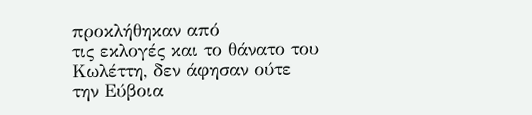προκλήθηκαν από
τις εκλογές και το θάνατο του Κωλέττη, δεν άφησαν ούτε την Εύβοια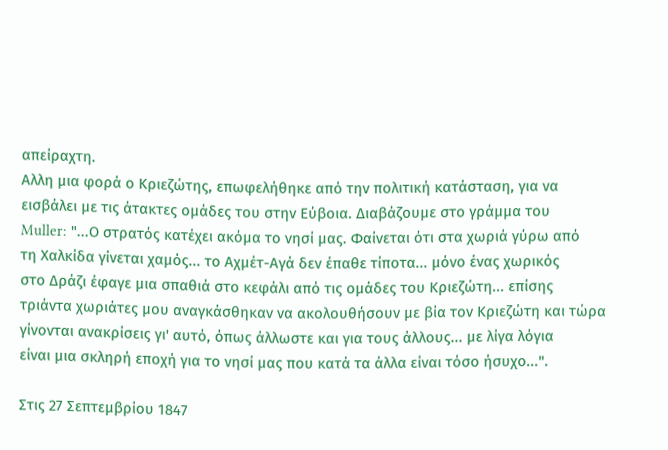απείραχτη.
Αλλη μια φορά ο Κριεζώτης, επωφελήθηκε από την πολιτική κατάσταση, για να
εισβάλει με τις άτακτες ομάδες του στην Εύβοια. Διαβάζουμε στο γράμμα του
Muller: "...Ο στρατός κατέχει ακόμα το νησί μας. Φαίνεται ότι στα χωριά γύρω από
τη Χαλκίδα γίνεται χαμός... το Αχμέτ-Αγά δεν έπαθε τίποτα... μόνο ένας χωρικός
στο Δράζι έφαγε μια σπαθιά στο κεφάλι από τις ομάδες του Κριεζώτη... επίσης
τριάντα χωριάτες μου αναγκάσθηκαν να ακολουθήσουν με βία τον Κριεζώτη και τώρα
γίνονται ανακρίσεις γι' αυτό, όπως άλλωστε και για τους άλλους... με λίγα λόγια
είναι μια σκληρή εποχή για το νησί μας που κατά τα άλλα είναι τόσο ήσυχο...".

Στις 27 Σεπτεμβρίου 1847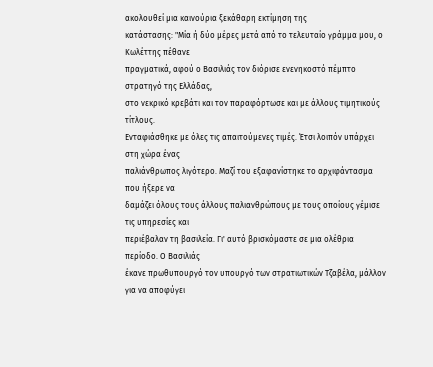ακολουθεί μια καινούρια ξεκάθαρη εκτίμηση της
κατάστασης: "Μία ή δύο μέρες μετά από το τελευταίο γράμμα μου, ο Κωλέττης πέθανε
πραγματικά, αφού ο Βασιλιάς τον διόρισε ενενηκοστό πέμπτο στρατηγό της Ελλάδας,
στο νεκρικό κρεβάτι και τον παραφόρτωσε και με άλλους τιμητικούς τίτλους.
Ενταφιάσθηκε με όλες τις απαιτούμενες τιμές. Έτσι λοιπόν υπάρχει στη χώρα ένας
παλιάνθρωπος λιγότερο. Μαζί του εξαφανίστηκε το αρχιφάντασμα που ήξερε να
δαμάζει όλους τους άλλους παλιανθρώπους με τους οποίους γέμισε τις υπηρεσίες και
περιέβαλαν τη βασιλεία. Γι' αυτό βρισκόμαστε σε μια ολέθρια περίοδο. Ο Βασιλιάς
έκανε πρωθυπουργό τον υπουργό των στρατιωτικών Τζαβέλα, μάλλον για να αποφύγει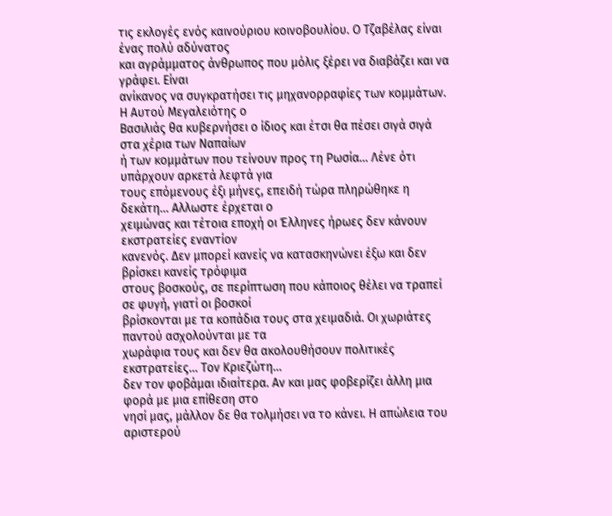τις εκλογές ενός καινούριου κοινοβουλίου. Ο Τζαβέλας είναι ένας πολύ αδύνατος
και αγράμματος άνθρωπος που μόλις ξέρει να διαβάζει και να γράφει. Είναι
ανίκανος να συγκρατήσει τις μηχανορραφίες των κομμάτων. Η Αυτού Μεγαλειότης ο
Βασιλιάς θα κυβερνήσει ο ίδιος και έτσι θα πέσει σιγά σιγά στα χέρια των Ναπαίων
ή των κομμάτων που τείνουν προς τη Ρωσία... Λένε ότι υπάρχουν αρκετά λεφτά για
τους επόμενους έξι μήνες, επειδή τώρα πληρώθηκε η δεκάτη... Αλλωστε έρχεται ο
χειμώνας και τέτοια εποχή οι Έλληνες ήρωες δεν κάνουν εκστρατείες εναντίον
κανενός. Δεν μπορεί κανείς να κατασκηνώνει έξω και δεν βρίσκει κανείς τρόφιμα
στους βοσκούς, σε περίπτωση που κάποιος θέλει να τραπεί σε φυγή, γιατί οι βοσκοί
βρίσκονται με τα κοπάδια τους στα χειμαδιά. Οι χωριάτες παντού ασχολούνται με τα
χωράφια τους και δεν θα ακολουθήσουν πολιτικές εκστρατείες... Τον Κριεζώτη...
δεν τον φοβάμαι ιδιαίτερα. Αν και μας φοβερίζει άλλη μια φορά με μια επίθεση στο
νησί μας, μάλλον δε θα τολμήσει να το κάνει. Η απώλεια του αριστερού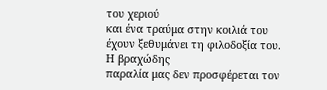του χεριού
και ένα τραύμα στην κοιλιά του έχουν ξεθυμάνει τη φιλοδοξία του. Η βραχώδης
παραλία μας δεν προσφέρεται τον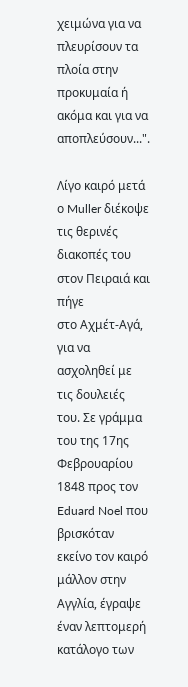χειμώνα για να πλευρίσουν τα πλοία στην
προκυμαία ή ακόμα και για να αποπλεύσουν...".

Λίγο καιρό μετά ο Muller διέκοψε τις θερινές διακοπές του στον Πειραιά και πήγε
στο Αχμέτ-Αγά, για να ασχοληθεί με τις δουλειές του. Σε γράμμα του της 17ης
Φεβρουαρίου 1848 προς τον Eduard Noel που βρισκόταν εκείνο τον καιρό μάλλον στην
Αγγλία, έγραψε έναν λεπτομερή κατάλογο των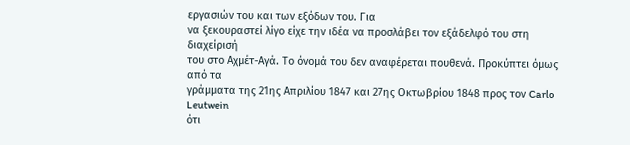εργασιών του και των εξόδων του. Για
να ξεκουραστεί λίγο είχε την ιδέα να προσλάβει τον εξάδελφό του στη διαχείρισή
του στο Αχμέτ-Αγά. Το όνομά του δεν αναφέρεται πουθενά. Προκύπτει όμως από τα
γράμματα της 21ης Απριλίου 1847 και 27ης Οκτωβρίου 1848 προς τον Carlo Leutwein
ότι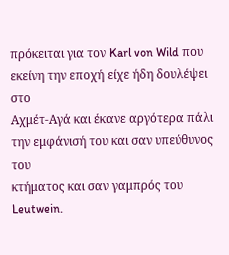πρόκειται για τον Karl von Wild που εκείνη την εποχή είχε ήδη δουλέψει στο
Αχμέτ-Αγά και έκανε αργότερα πάλι την εμφάνισή του και σαν υπεύθυνος του
κτήματος και σαν γαμπρός του Leutwein.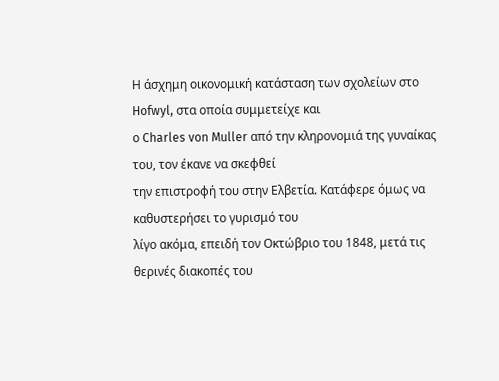Η άσχημη οικονομική κατάσταση των σχολείων στο Hofwyl, στα οποία συμμετείχε και
ο Charles von Muller από την κληρονομιά της γυναίκας του, τον έκανε να σκεφθεί
την επιστροφή του στην Ελβετία. Κατάφερε όμως να καθυστερήσει το γυρισμό του
λίγο ακόμα, επειδή τον Οκτώβριο του 1848, μετά τις θερινές διακοπές του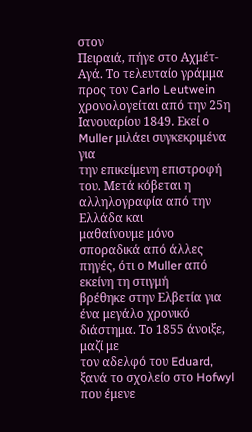στον
Πειραιά, πήγε στο Αχμέτ-Αγά. Το τελευταίο γράμμα προς τον Carlo Leutwein
χρονολογείται από την 25η Ιανουαρίου 1849. Εκεί ο Muller μιλάει συγκεκριμένα για
την επικείμενη επιστροφή του. Μετά κόβεται η αλληλογραφία από την Ελλάδα και
μαθαίνουμε μόνο σποραδικά από άλλες πηγές, ότι ο Muller από εκείνη τη στιγμή
βρέθηκε στην Ελβετία για ένα μεγάλο χρονικό διάστημα. Το 1855 άνοιξε, μαζί με
τον αδελφό του Eduard, ξανά το σχολείο στο Hofwyl που έμενε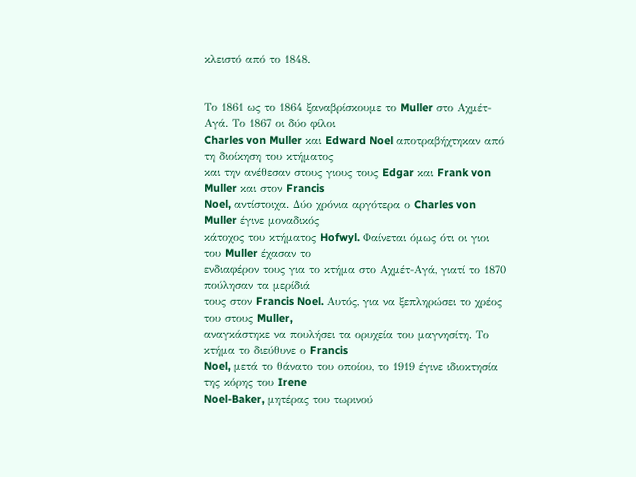κλειστό από το 1848.


Το 1861 ως το 1864 ξαναβρίσκουμε το Muller στο Αχμέτ-Αγά. Το 1867 οι δύο φίλοι
Charles von Muller και Edward Noel αποτραβήχτηκαν από τη διοίκηση του κτήματος
και την ανέθεσαν στους γιους τους Edgar και Frank von Muller και στον Francis
Noel, αντίστοιχα. Δύο χρόνια αργότερα ο Charles von Muller έγινε μοναδικός
κάτοχος του κτήματος Hofwyl. Φαίνεται όμως ότι οι γιοι του Muller έχασαν το
ενδιαφέρον τους για το κτήμα στο Αχμέτ-Αγά, γιατί το 1870 πούλησαν τα μερίδιά
τους στον Francis Noel. Αυτός, για να ξεπληρώσει το χρέος του στους Muller,
αναγκάστηκε να πουλήσει τα ορυχεία του μαγνησίτη. Το κτήμα το διεύθυνε ο Francis
Noel, μετά το θάνατο του οποίου, το 1919 έγινε ιδιοκτησία της κόρης του Irene
Noel-Baker, μητέρας του τωρινού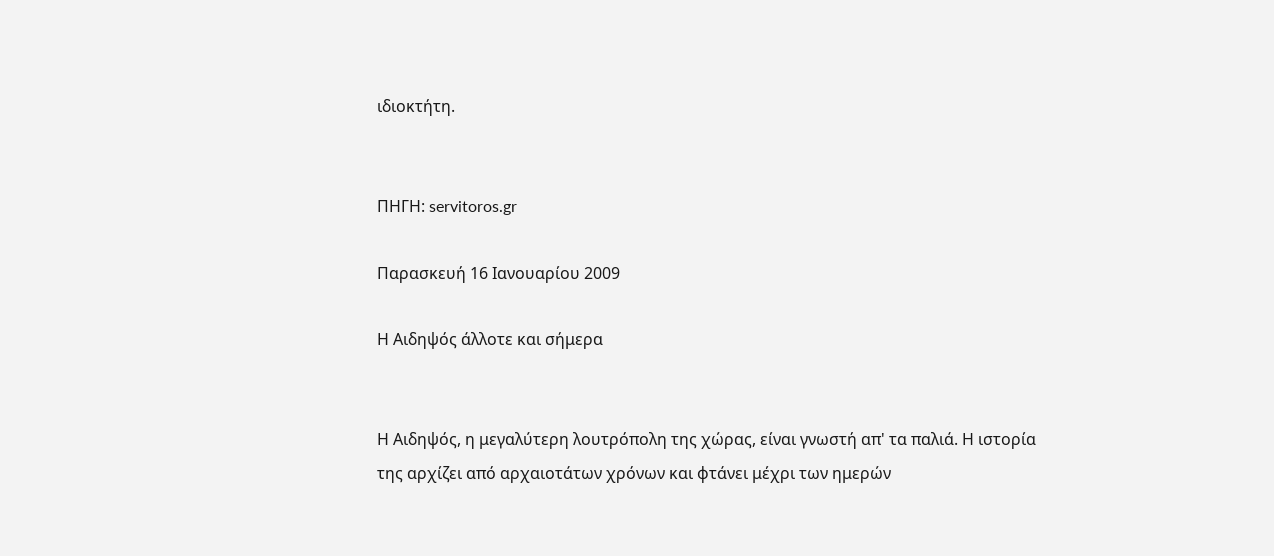ιδιοκτήτη.


ΠΗΓΗ: servitoros.gr

Παρασκευή 16 Ιανουαρίου 2009

Η Αιδηψός άλλοτε και σήμερα


Η Αιδηψός, η μεγαλύτερη λουτρόπολη της χώρας, είναι γνωστή απ' τα παλιά. Η ιστορία της αρχίζει από αρχαιοτάτων χρόνων και φτάνει μέχρι των ημερών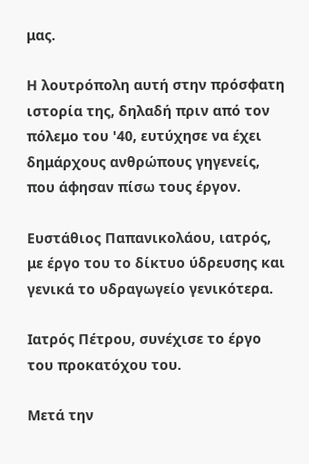μας.

Η λουτρόπολη αυτή στην πρόσφατη ιστορία της, δηλαδή πριν από τον πόλεμο του '40, ευτύχησε να έχει δημάρχους ανθρώπους γηγενείς, που άφησαν πίσω τους έργον.

Ευστάθιος Παπανικολάου, ιατρός, με έργο του το δίκτυο ύδρευσης και γενικά το υδραγωγείο γενικότερα.

Ιατρός Πέτρου, συνέχισε το έργο του προκατόχου του.

Μετά την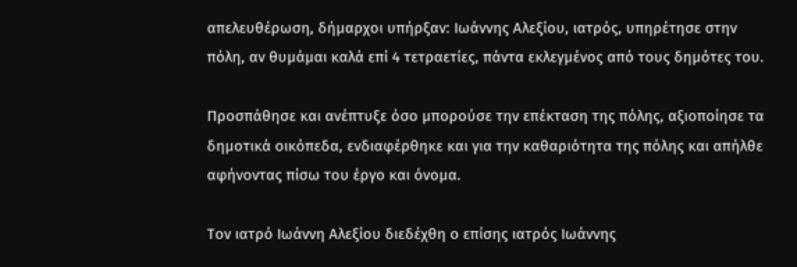απελευθέρωση, δήμαρχοι υπήρξαν: Ιωάννης Αλεξίου, ιατρός, υπηρέτησε στην πόλη, αν θυμάμαι καλά επί 4 τετραετίες, πάντα εκλεγμένος από τους δημότες του.

Προσπάθησε και ανέπτυξε όσο μπορούσε την επέκταση της πόλης, αξιοποίησε τα δημοτικά οικόπεδα, ενδιαφέρθηκε και για την καθαριότητα της πόλης και απήλθε αφήνοντας πίσω του έργο και όνομα.

Τον ιατρό Ιωάννη Αλεξίου διεδέχθη ο επίσης ιατρός Ιωάννης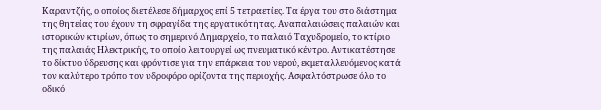Καραντζής, ο οποίος διετέλεσε δήμαρχος επί 5 τετραετίες. Τα έργα του στο διάστημα της θητείας του έχουν τη σφραγίδα της εργατικότητας. Αναπαλαιώσεις παλαιών και ιστορικών κτιρίων, όπως το σημερινό Δημαρχείο, το παλαιό Ταχυδρομείο, το κτίριο της παλαιάς Ηλεκτρικής, το οποίο λειτουργεί ως πνευματικό κέντρο. Αντικατέστησε το δίκτυο ύδρευσης και φρόντισε για την επάρκεια του νερού, εκμεταλλευόμενος κατά τον καλύτερο τρόπο τον υδροφόρο ορίζοντα της περιοχής. Ασφαλτόστρωσε όλο το οδικό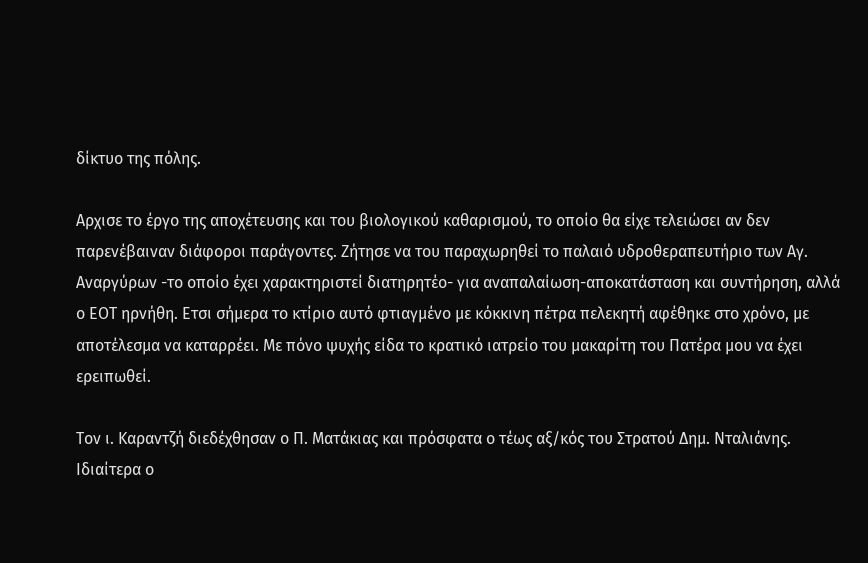δίκτυο της πόλης.

Αρχισε το έργο της αποχέτευσης και του βιολογικού καθαρισμού, το οποίο θα είχε τελειώσει αν δεν παρενέβαιναν διάφοροι παράγοντες. Ζήτησε να του παραχωρηθεί το παλαιό υδροθεραπευτήριο των Αγ. Αναργύρων -το οποίο έχει χαρακτηριστεί διατηρητέο- για αναπαλαίωση-αποκατάσταση και συντήρηση, αλλά ο ΕΟΤ ηρνήθη. Ετσι σήμερα το κτίριο αυτό φτιαγμένο με κόκκινη πέτρα πελεκητή αφέθηκε στο χρόνο, με αποτέλεσμα να καταρρέει. Με πόνο ψυχής είδα το κρατικό ιατρείο του μακαρίτη του Πατέρα μου να έχει ερειπωθεί.

Τον ι. Καραντζή διεδέχθησαν ο Π. Ματάκιας και πρόσφατα ο τέως αξ/κός του Στρατού Δημ. Νταλιάνης. Ιδιαίτερα ο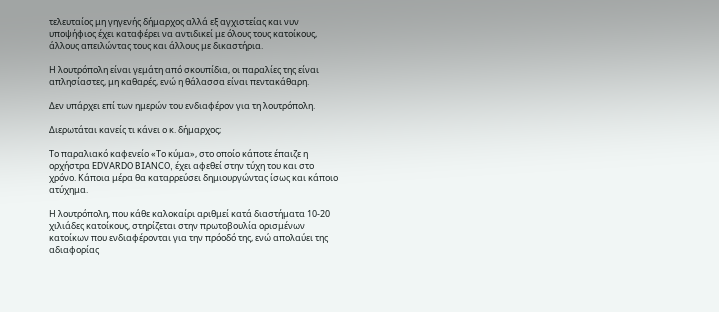τελευταίος μη γηγενής δήμαρχος αλλά εξ αγχιστείας και νυν υποψήφιος έχει καταφέρει να αντιδικεί με όλους τους κατοίκους, άλλους απειλώντας τους και άλλους με δικαστήρια.

Η λουτρόπολη είναι γεμάτη από σκουπίδια, οι παραλίες της είναι απλησίαστες, μη καθαρές, ενώ η θάλασσα είναι πεντακάθαρη.

Δεν υπάρχει επί των ημερών του ενδιαφέρον για τη λουτρόπολη.

Διερωτάται κανείς τι κάνει ο κ. δήμαρχος;

Το παραλιακό καφενείο «Το κύμα», στο οποίο κάποτε έπαιζε η ορχήστρα EDVARDO BIANCO, έχει αφεθεί στην τύχη του και στο χρόνο. Κάποια μέρα θα καταρρεύσει δημιουργώντας ίσως και κάποιο ατύχημα.

Η λουτρόπολη, που κάθε καλοκαίρι αριθμεί κατά διαστήματα 10-20 χιλιάδες κατοίκους, στηρίζεται στην πρωτοβουλία ορισμένων κατοίκων που ενδιαφέρονται για την πρόοδό της, ενώ απολαύει της αδιαφορίας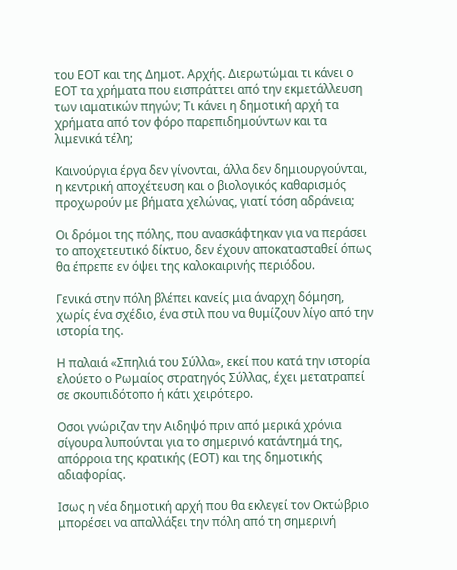του ΕΟΤ και της Δημοτ. Αρχής. Διερωτώμαι τι κάνει ο ΕΟΤ τα χρήματα που εισπράττει από την εκμετάλλευση των ιαματικών πηγών; Τι κάνει η δημοτική αρχή τα χρήματα από τον φόρο παρεπιδημούντων και τα λιμενικά τέλη;

Καινούργια έργα δεν γίνονται, άλλα δεν δημιουργούνται, η κεντρική αποχέτευση και ο βιολογικός καθαρισμός προχωρούν με βήματα χελώνας, γιατί τόση αδράνεια;

Οι δρόμοι της πόλης, που ανασκάφτηκαν για να περάσει το αποχετευτικό δίκτυο, δεν έχουν αποκατασταθεί όπως θα έπρεπε εν όψει της καλοκαιρινής περιόδου.

Γενικά στην πόλη βλέπει κανείς μια άναρχη δόμηση, χωρίς ένα σχέδιο, ένα στιλ που να θυμίζουν λίγο από την ιστορία της.

Η παλαιά «Σπηλιά του Σύλλα», εκεί που κατά την ιστορία ελούετο ο Ρωμαίος στρατηγός Σύλλας, έχει μετατραπεί σε σκουπιδότοπο ή κάτι χειρότερο.

Οσοι γνώριζαν την Αιδηψό πριν από μερικά χρόνια σίγουρα λυπούνται για το σημερινό κατάντημά της, απόρροια της κρατικής (ΕΟΤ) και της δημοτικής αδιαφορίας.

Ισως η νέα δημοτική αρχή που θα εκλεγεί τον Οκτώβριο μπορέσει να απαλλάξει την πόλη από τη σημερινή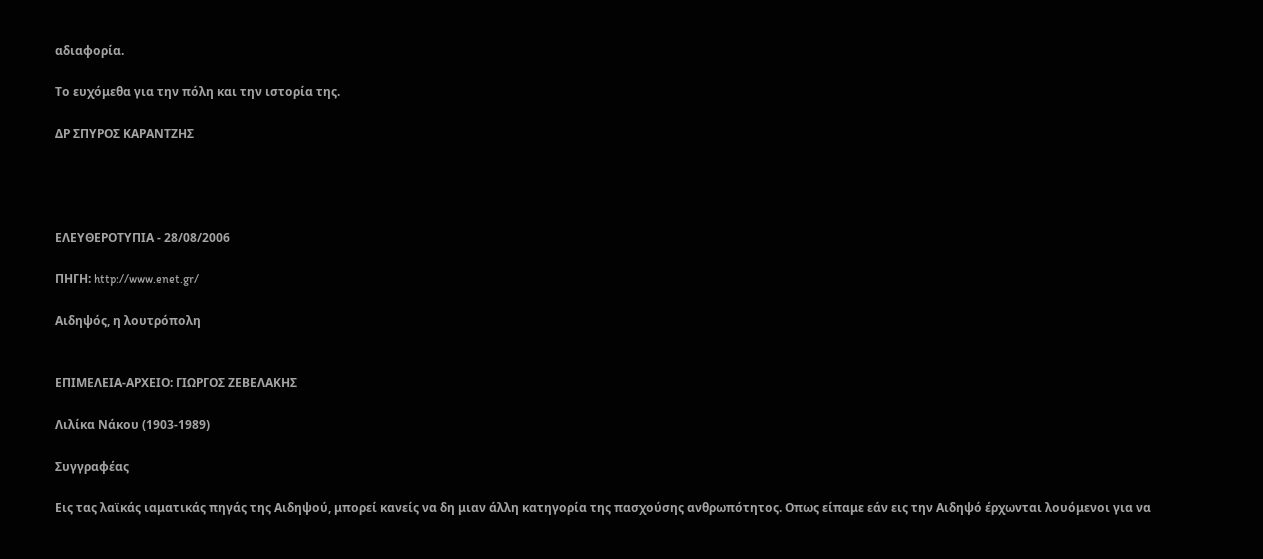αδιαφορία.

Το ευχόμεθα για την πόλη και την ιστορία της.

ΔΡ ΣΠΥΡΟΣ ΚΑΡΑΝΤΖΗΣ




ΕΛΕΥΘΕΡΟΤΥΠΙΑ - 28/08/2006

ΠΗΓΗ: http://www.enet.gr/

Αιδηψός, η λουτρόπολη


ΕΠΙΜΕΛΕΙΑ-ΑΡΧΕΙΟ: ΓΙΩΡΓΟΣ ΖΕΒΕΛΑΚΗΣ

Λιλίκα Νάκου (1903-1989)

Συγγραφέας

Εις τας λαϊκάς ιαματικάς πηγάς της Αιδηψού, μπορεί κανείς να δη μιαν άλλη κατηγορία της πασχούσης ανθρωπότητος. Οπως είπαμε εάν εις την Αιδηψό έρχωνται λουόμενοι για να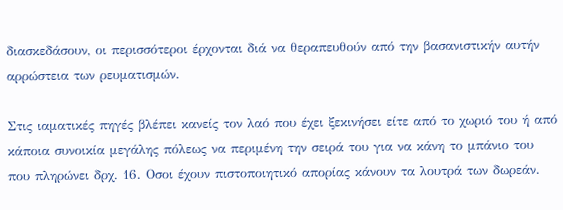διασκεδάσουν, οι περισσότεροι έρχονται διά να θεραπευθούν από την βασανιστικήν αυτήν αρρώστεια των ρευματισμών.

Στις ιαματικές πηγές βλέπει κανείς τον λαό που έχει ξεκινήσει είτε από το χωριό του ή από κάποια συνοικία μεγάλης πόλεως να περιμένη την σειρά του για να κάνη το μπάνιο του που πληρώνει δρχ. 16. Οσοι έχουν πιστοποιητικό απορίας κάνουν τα λουτρά των δωρεάν.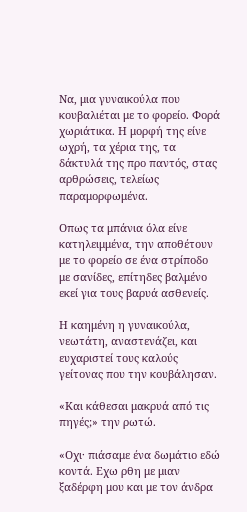Να, μια γυναικούλα που κουβαλιέται με το φορείο. Φορά χωριάτικα. Η μορφή της είνε ωχρή, τα χέρια της, τα δάκτυλά της προ παντός, στας αρθρώσεις, τελείως παραμορφωμένα.

Οπως τα μπάνια όλα είνε κατηλειμμένα, την αποθέτουν με το φορείο σε ένα στρίποδο με σανίδες, επίτηδες βαλμένο εκεί για τους βαρυά ασθενείς.

Η καημένη η γυναικούλα, νεωτάτη, αναστενάζει, και ευχαριστεί τους καλούς γείτονας που την κουβάλησαν.

«Και κάθεσαι μακρυά από τις πηγές;» την ρωτώ.

«Οχι· πιάσαμε ένα δωμάτιο εδώ κοντά. Εχω ρθη με μιαν ξαδέρφη μου και με τον άνδρα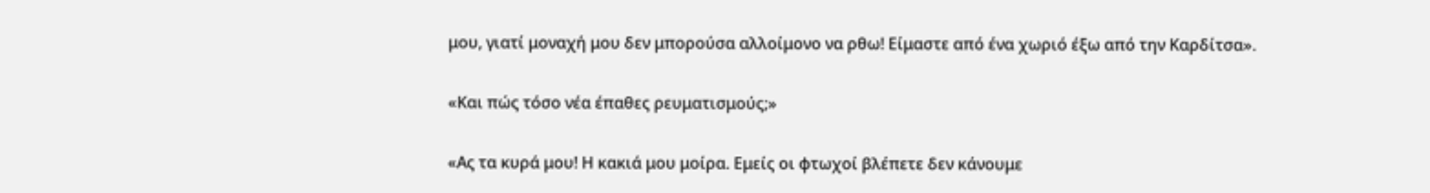μου, γιατί μοναχή μου δεν μπορούσα αλλοίμονο να ρθω! Είμαστε από ένα χωριό έξω από την Καρδίτσα».

«Και πώς τόσο νέα έπαθες ρευματισμούς;»

«Ας τα κυρά μου! Η κακιά μου μοίρα. Εμείς οι φτωχοί βλέπετε δεν κάνουμε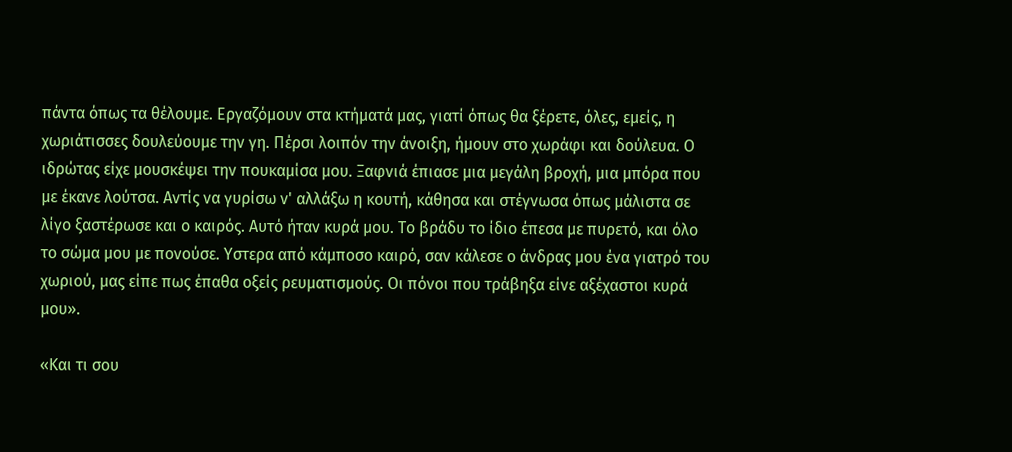πάντα όπως τα θέλουμε. Εργαζόμουν στα κτήματά μας, γιατί όπως θα ξέρετε, όλες, εμείς, η χωριάτισσες δουλεύουμε την γη. Πέρσι λοιπόν την άνοιξη, ήμουν στο χωράφι και δούλευα. Ο ιδρώτας είχε μουσκέψει την πουκαμίσα μου. Ξαφνιά έπιασε μια μεγάλη βροχή, μια μπόρα που με έκανε λούτσα. Αντίς να γυρίσω ν' αλλάξω η κουτή, κάθησα και στέγνωσα όπως μάλιστα σε λίγο ξαστέρωσε και ο καιρός. Αυτό ήταν κυρά μου. Το βράδυ το ίδιο έπεσα με πυρετό, και όλο το σώμα μου με πονούσε. Υστερα από κάμποσο καιρό, σαν κάλεσε ο άνδρας μου ένα γιατρό του χωριού, μας είπε πως έπαθα οξείς ρευματισμούς. Οι πόνοι που τράβηξα είνε αξέχαστοι κυρά μου».

«Και τι σου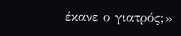έκανε ο γιατρός;»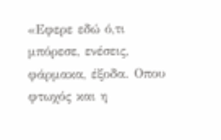«Εφερε εδώ ό,τι μπόρεσε, ενέσεις, φάρμακα, έξοδα. Οπου φτωχός και η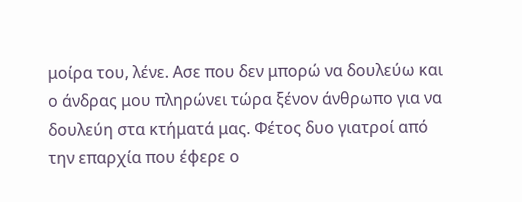μοίρα του, λένε. Ασε που δεν μπορώ να δουλεύω και ο άνδρας μου πληρώνει τώρα ξένον άνθρωπο για να δουλεύη στα κτήματά μας. Φέτος δυο γιατροί από την επαρχία που έφερε ο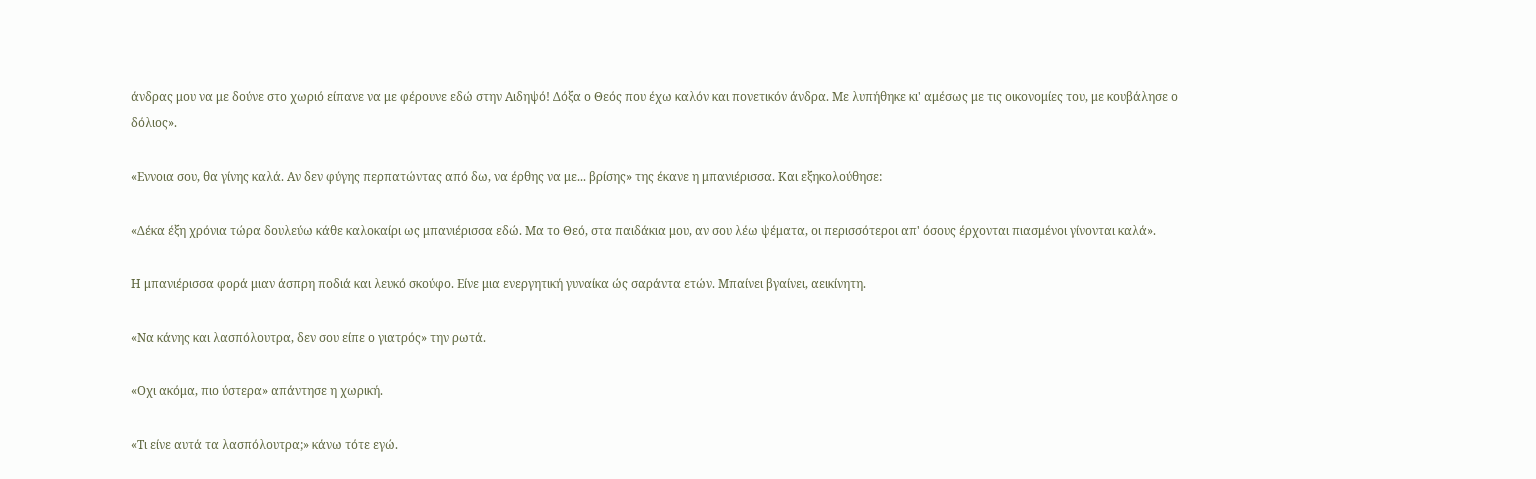άνδρας μου να με δούνε στο χωριό είπανε να με φέρουνε εδώ στην Αιδηψό! Δόξα ο Θεός που έχω καλόν και πονετικόν άνδρα. Με λυπήθηκε κι' αμέσως με τις οικονομίες του, με κουβάλησε ο δόλιος».

«Εννοια σου, θα γίνης καλά. Αν δεν φύγης περπατώντας από δω, να έρθης να με... βρίσης» της έκανε η μπανιέρισσα. Και εξηκολούθησε:

«Δέκα έξη χρόνια τώρα δουλεύω κάθε καλοκαίρι ως μπανιέρισσα εδώ. Μα το Θεό, στα παιδάκια μου, αν σου λέω ψέματα, οι περισσότεροι απ' όσους έρχονται πιασμένοι γίνονται καλά».

Η μπανιέρισσα φορά μιαν άσπρη ποδιά και λευκό σκούφο. Είνε μια ενεργητική γυναίκα ώς σαράντα ετών. Μπαίνει βγαίνει, αεικίνητη.

«Να κάνης και λασπόλουτρα, δεν σου είπε ο γιατρός» την ρωτά.

«Οχι ακόμα, πιο ύστερα» απάντησε η χωρική.

«Τι είνε αυτά τα λασπόλουτρα;» κάνω τότε εγώ.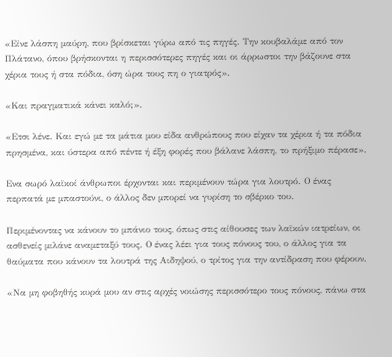«Είνε λάσπη μαύρη, που βρίσκεται γύρω από τις πηγές. Την κουβαλάμε από τον Πλάτανο, όπου βρήσκονται η περισσότερες πηγές και οι άρρωστοι την βάζουνε στα χέρια τους ή στα πόδια, όση ώρα τους πη ο γιατρός».

«Και πραγματικά κάνει καλό;».

«Ετσι λένε. Και εγώ με τα μάτια μου είδα ανθρώπους που είχαν τα χέρια ή τα πόδια πρησμένα, και ύστερα από πέντε ή έξη φορές που βάλανε λάσπη, το πρήξιμο πέρασε».

Ενα σωρό λαϊκοί άνθρωποι έρχονται και περιμένουν τώρα για λουτρό. Ο ένας περπατά με μπαστούνι, ο άλλος δεν μπορεί να γυρίση το σβέρκο του.

Περιμένοντας να κάνουν το μπάνιο τους, όπως στις αίθουσες των λαϊκών ιατρείων, οι ασθενείς μιλάνε αναμεταξύ τους. Ο ένας λέει για τους πόνους του, ο άλλος για τα θαύματα που κάνουν τα λουτρά της Αιδηψού, ο τρίτος για την αντίδραση που φέρουν.

«Να μη φοβηθής κυρά μου αν στις αρχές νοιώσης περισσότερο τους πόνους, πάνω στα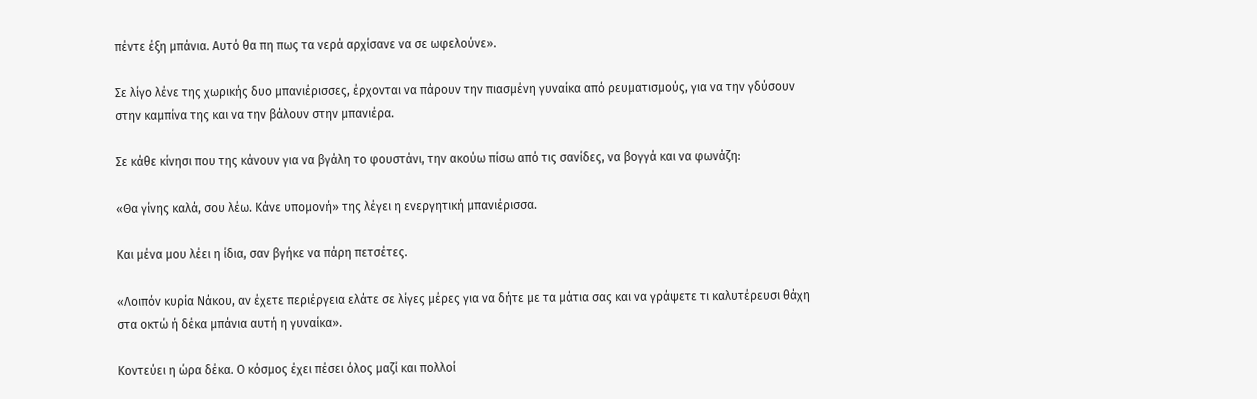πέντε έξη μπάνια. Αυτό θα πη πως τα νερά αρχίσανε να σε ωφελούνε».

Σε λίγο λένε της χωρικής δυο μπανιέρισσες, έρχονται να πάρουν την πιασμένη γυναίκα από ρευματισμούς, για να την γδύσουν στην καμπίνα της και να την βάλουν στην μπανιέρα.

Σε κάθε κίνησι που της κάνουν για να βγάλη το φουστάνι, την ακούω πίσω από τις σανίδες, να βογγά και να φωνάζη:

«Θα γίνης καλά, σου λέω. Κάνε υπομονή» της λέγει η ενεργητική μπανιέρισσα.

Και μένα μου λέει η ίδια, σαν βγήκε να πάρη πετσέτες.

«Λοιπόν κυρία Νάκου, αν έχετε περιέργεια ελάτε σε λίγες μέρες για να δήτε με τα μάτια σας και να γράψετε τι καλυτέρευσι θάχη στα οκτώ ή δέκα μπάνια αυτή η γυναίκα».

Κοντεύει η ώρα δέκα. Ο κόσμος έχει πέσει όλος μαζί και πολλοί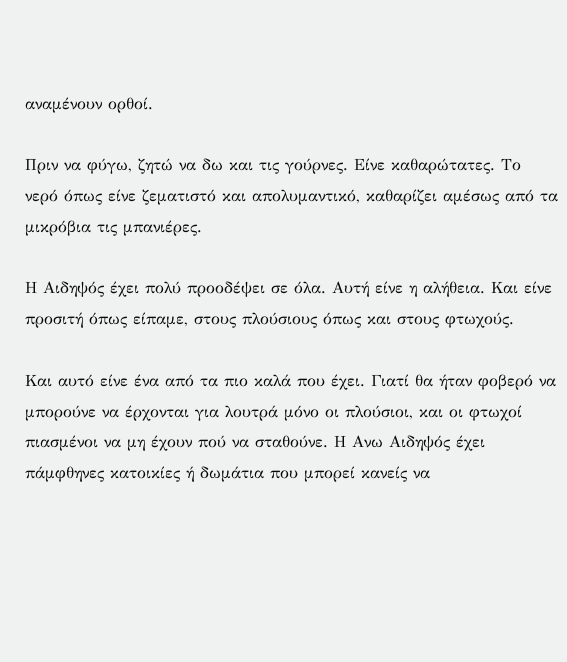αναμένουν ορθοί.

Πριν να φύγω, ζητώ να δω και τις γούρνες. Είνε καθαρώτατες. Το νερό όπως είνε ζεματιστό και απολυμαντικό, καθαρίζει αμέσως από τα μικρόβια τις μπανιέρες.

Η Αιδηψός έχει πολύ προοδέψει σε όλα. Αυτή είνε η αλήθεια. Και είνε προσιτή όπως είπαμε, στους πλούσιους όπως και στους φτωχούς.

Και αυτό είνε ένα από τα πιο καλά που έχει. Γιατί θα ήταν φοβερό να μπορούνε να έρχονται για λουτρά μόνο οι πλούσιοι, και οι φτωχοί πιασμένοι να μη έχουν πού να σταθούνε. Η Ανω Αιδηψός έχει πάμφθηνες κατοικίες ή δωμάτια που μπορεί κανείς να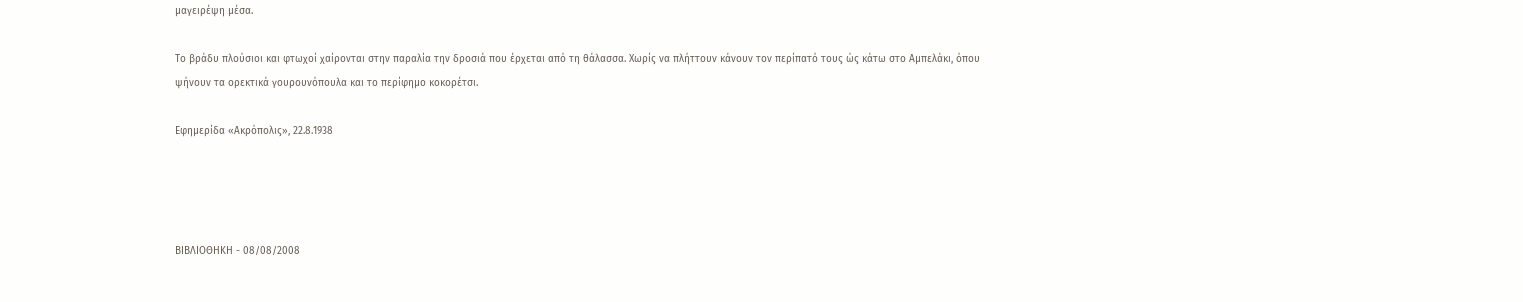μαγειρέψη μέσα.

Το βράδυ πλούσιοι και φτωχοί χαίρονται στην παραλία την δροσιά που έρχεται από τη θάλασσα. Χωρίς να πλήττουν κάνουν τον περίπατό τους ώς κάτω στο Αμπελάκι, όπου ψήνουν τα ορεκτικά γουρουνόπουλα και το περίφημο κοκορέτσι.

Εφημερίδα «Ακρόπολις», 22.8.1938




ΒΙΒΛΙΟΘΗΚΗ - 08/08/2008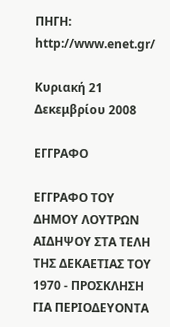ΠΗΓΗ: http://www.enet.gr/

Κυριακή 21 Δεκεμβρίου 2008

ΕΓΓΡΑΦΟ

ΕΓΓΡΑΦΟ ΤΟΥ ΔΗΜΟΥ ΛΟΥΤΡΩΝ ΑΙΔΗΨΟΥ ΣΤΑ ΤΕΛΗ ΤΗΣ ΔΕΚΑΕΤΙΑΣ ΤΟΥ 1970 - ΠΡΟΣΚΛΗΣΗ ΓΙΑ ΠΕΡΙΟΔΕΥΟΝΤΑ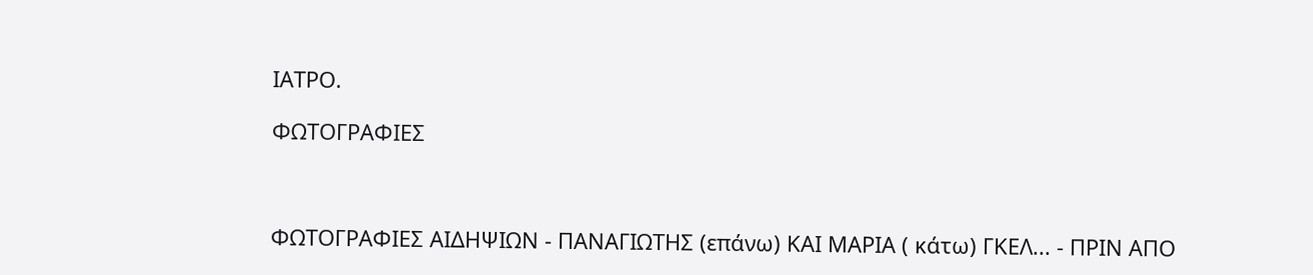ΙΑΤΡΟ.

ΦΩΤΟΓΡΑΦΙΕΣ



ΦΩΤΟΓΡΑΦΙΕΣ ΑΙΔΗΨΙΩΝ - ΠΑΝΑΓΙΩΤΗΣ (επάνω) ΚΑΙ ΜΑΡΙΑ ( κάτω) ΓΚΕΛ... - ΠΡΙΝ ΑΠΟ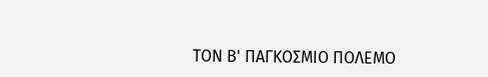ΤΟΝ Β' ΠΑΓΚΟΣΜΙΟ ΠΟΛΕΜΟ